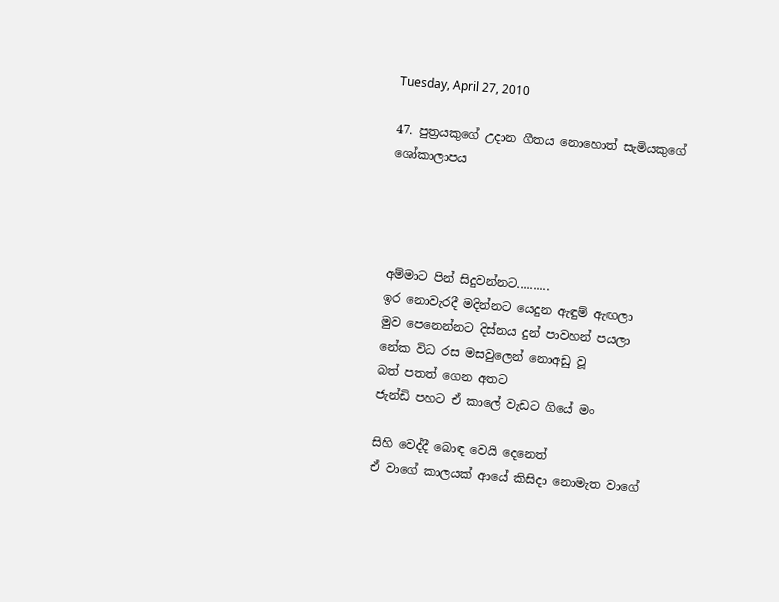Tuesday, April 27, 2010

47. පුත්‍රයකුගේ උදාන ගීතය නොහොත් සැමියකුගේ ශෝකාලාපය




අම්මාට පින් සිදුවන්නට..........
ඉර නොවැරදී මදින්නට යෙදුන ඇඳුම් ඇඟලා
මුව පෙනෙන්නට දිස්නය දුන් පාවහන් පයලා
නේක විධ රස මසවුලෙන් ‍නොඅඩු වූ
බත් පතත් ගෙන අතට
ජැන්ඩි පහට ඒ කාලේ වැඩට ගියේ මං

සිහි වෙද්දී බොඳ වෙයි දෙනෙත්
ඒ වාගේ කාලයක් ආයේ කිසිදා නොමැත වාගේ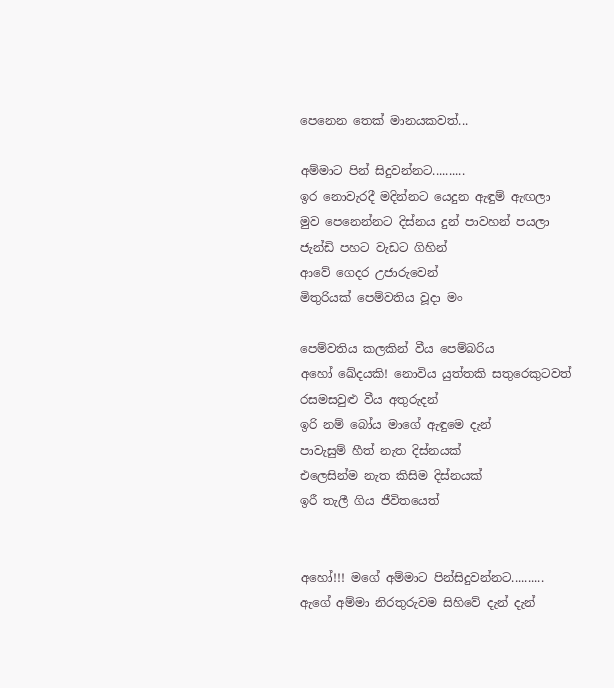පෙනෙන තෙක් මානයකවත්...

අම්මාට පින් සිදුවන්නට..........
ඉර නොවැරදී මදින්නට යෙදුන ඇඳුම් ඇඟලා
මුව පෙනෙන්නට දිස්නය දුන් පාවහන් පයලා
ජැන්ඩි පහට වැඩට ගිහින්
ආවේ ගෙදර උජාරුවෙන්
මිතුරියක් පෙම්වතිය වූදා මං

පෙම්වතිය කලකින් වීය පෙම්බරිය
අහෝ ඛේදයකි! නොවිය යුත්තකි සතුරෙකුටවත්
රසමසවුළු වීය අතුරුදන්
ඉරි නම් බෝය මාගේ ඇඳුමෙ දැන්‍
පාවැසුම් හීත් නැත දිස්නයක්
එලෙසින්ම නැත කිසිම දිස්නයක්
ඉරී තැලී ගිය ජීවිතයෙත්


අහෝ!!! මගේ අම්මාට පින්සිදුවන්නට..........
ඇගේ අම්මා නිරතුරුවම සිහිවේ දැන් දැන්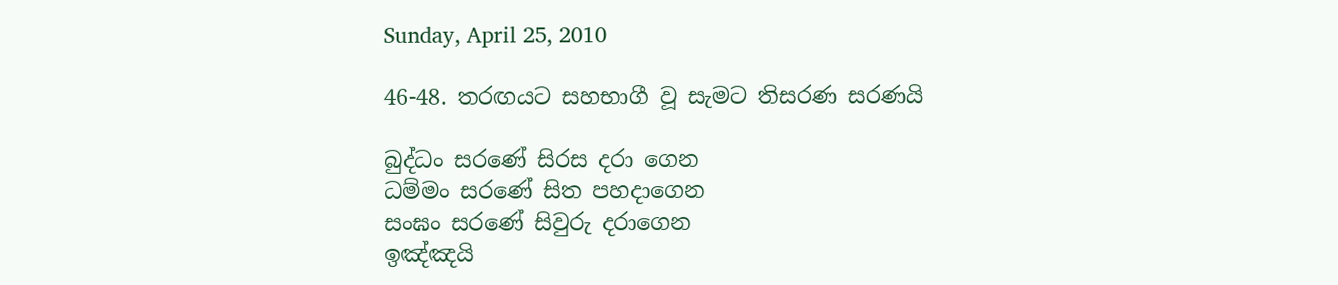Sunday, April 25, 2010

46-48. තරඟයට සහභාගී වූ සැමට තිසරණ සරණයි

බුද්ධං සරණේ සිරස දරා ගෙන
ධම්මං සරණේ සිත පහදාගෙන
සංඝං සරණේ සිවුරු දරාගෙන
ඉඤ්ඤයි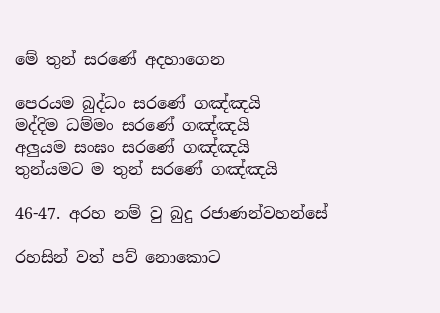මේ තුන් සරණේ අදහාගෙන

පෙරයම බුද්ධං සරණේ ගඤ්ඤයි
මද්දිම ධම්මං සරණේ ගඤ්ඤයි
අලුයම සංඝං සරණේ ගඤ්ඤයි
තුන්යමට ම තුන් සරණේ ගඤ්ඤයි

46-47. අරහ නම් වු බුදු රජාණන්වහන්සේ

රහසින් වත් පව් නොකොට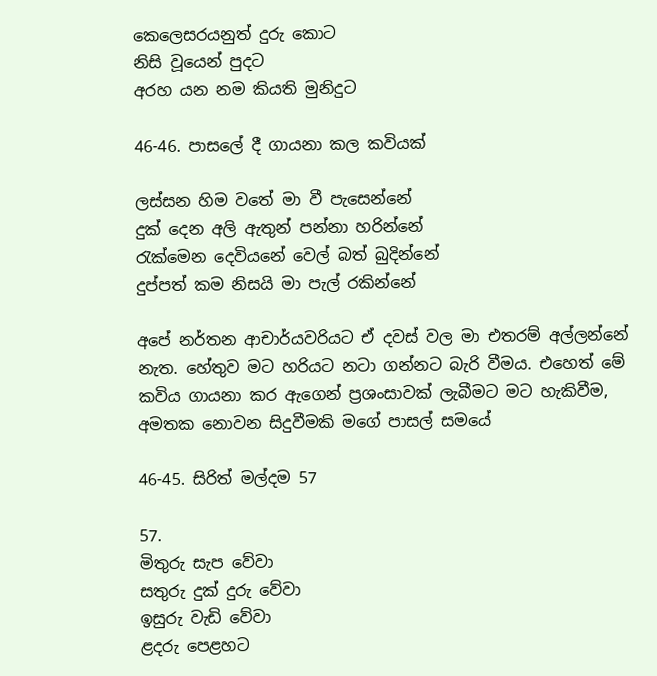කෙලෙසරයනුත් දුරු කොට
නිසි වූයෙන් පුදට
අරහ යන නම කියති මුනිදුට

46-46. පාසලේ දී ගායනා කල කවියක්

ලස්සන හිම වතේ මා වී පැසෙන්නේ
දුක් දෙන අලි ඇතුන් පන්නා හරින්නේ
රැක්මෙන දෙවියනේ වෙල් බත් බුදින්නේ
දුප්පත් කම නිසයි මා පැල් රකින්නේ

අපේ නර්තන ආචාර්යවරියට ඒ දවස් වල මා එතරම් අල්ලන්නේ නැත. හේතුව මට හරියට නටා ගන්නට බැරි වීමය. එහෙත් මේ කවිය ගායනා කර ඇගෙන් ප්‍රශංසාවක් ලැබීමට මට හැකිවීම, අමතක නොවන සිදුවීමකි මගේ පාසල් සමයේ

46-45. සිරිත් මල්දම 57

57.
මිතුරු සැප වේවා
සතුරු දුක් දුරු වේවා
ඉසුරු වැඩි වේවා
ළදරු පෙළහට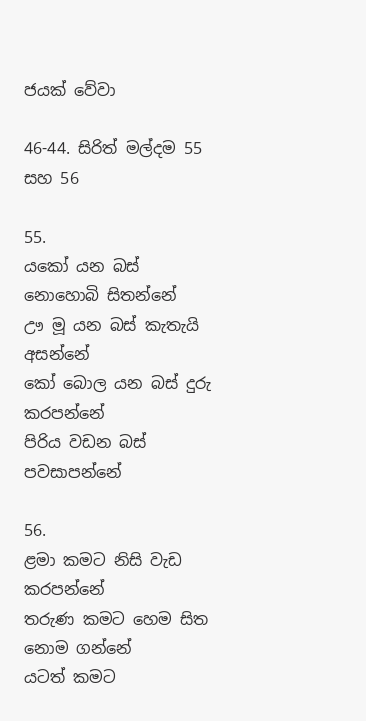ජයක් වේවා

46-44. සිරිත් මල්දම 55 සහ 56

55.
යකෝ යන බස් නොහොබි සිතන්නේ
ඌ මූ යන බස් කැතැයි අසන්නේ
කෝ බොල යන බස් දුරු කරපන්නේ
පිරිය වඩන බස් පවසාපන්නේ

56.
ළමා කමට නිසි වැඩ කරපන්නේ
තරුණ කමට හෙම සිත නොම ගන්නේ
යටත් කමට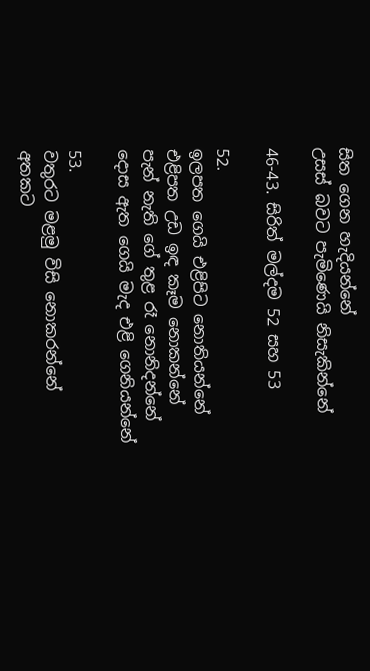සිත ගෙන හැදියන්නේ
උසස් බවට පැමිණෙයි නිසැකින්නේ

46-43. සිරිත් මල්දම 52 සහ 53

52.
ඉලපත ගෙයි එළිපිට නොතියන්නේ
එළිපත උඩ ඉඳ කෑම නොකන්නේ
පැන් නැති ගේ තුළ රෑ නොනිදන්නේ
දොස ඇත ගෙයි මැද එළි ගෙනියන්නේ

53.
වතුරට මළමු විසි නොකරන්නේ
අතකට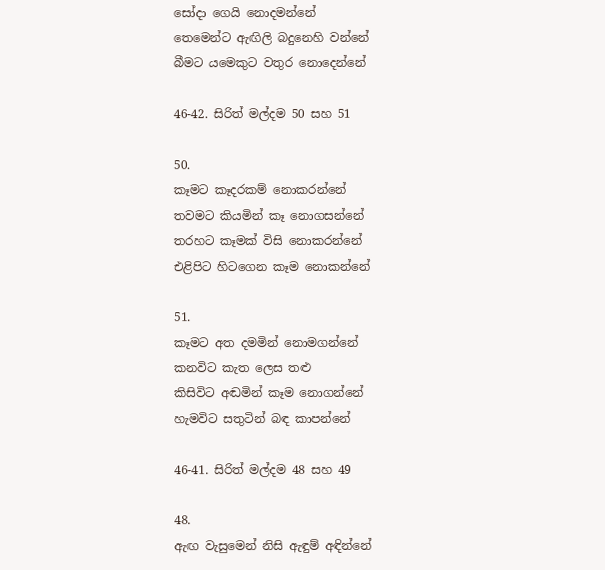සෝදා ගෙයි නොදමන්නේ
තෙමෙන්ට ඇඟිලි බදුනෙහි වන්නේ
බීමට යමෙකුට වතුර නොදෙන්නේ

46-42. සිරිත් මල්දම 50 සහ 51

50.
කෑමට කෑදරකම් නොකරන්නේ
තවමට කියමින් කෑ නොගසන්නේ
තරහට කෑමක් විසි නොකරන්නේ
එළිපිට හිටගෙන කෑම නොකන්නේ

51.
කෑමට අත දමමින් නොමගන්නේ
කනවිට කැත ලෙස තළු
කිසිවිට අඬමින් කෑම නොගන්නේ
හැමවිට සතුටින් බඳ කාපන්නේ

46-41. සිරිත් මල්දම 48 සහ 49

48.
ඇඟ වැසුමෙන් නිසි ඇඳුම් අඳින්නේ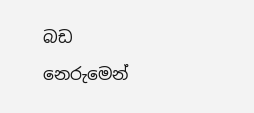බඩ නෙරුමෙන්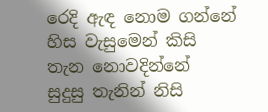රෙදි ඇඳ නොම ගන්නේ
හිස වැසුමෙන් කිසි තැන නොවදින්නේ
සුදුසු තැනින් නිසි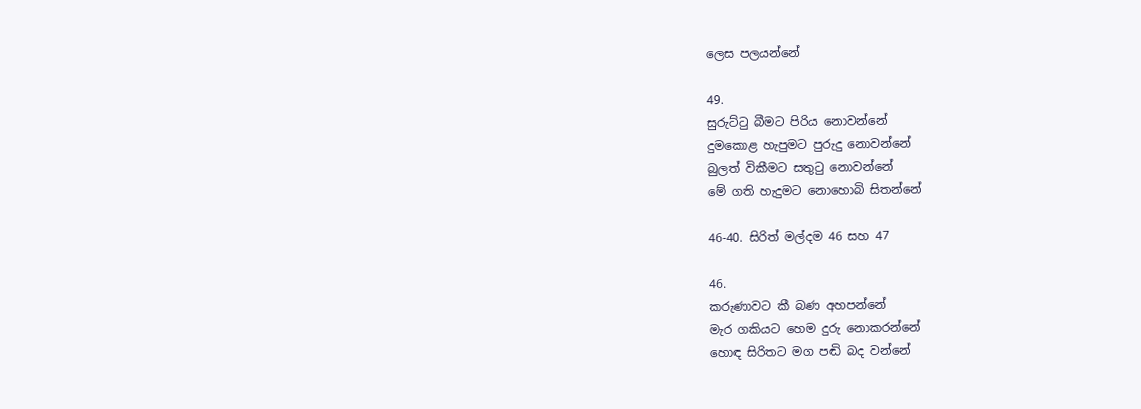ලෙස පලයන්නේ

49.
සුරුට්ටු බීමට පිරිය නොවන්නේ
දුමකොළ හැපුමට පුරුදු නොවන්නේ
බුලත් විකීමට සතුටු නොවන්නේ
මේ ගති හැදුමට නොහොබි සිතන්නේ

46-40. සිරිත් මල්දම 46 සහ 47

46.
කරුණාවට කී බණ අහපන්නේ
මැර ගකියට හෙම දුරු නොකරන්නේ
හොඳ සිරිතට මග පඬි බද වන්නේ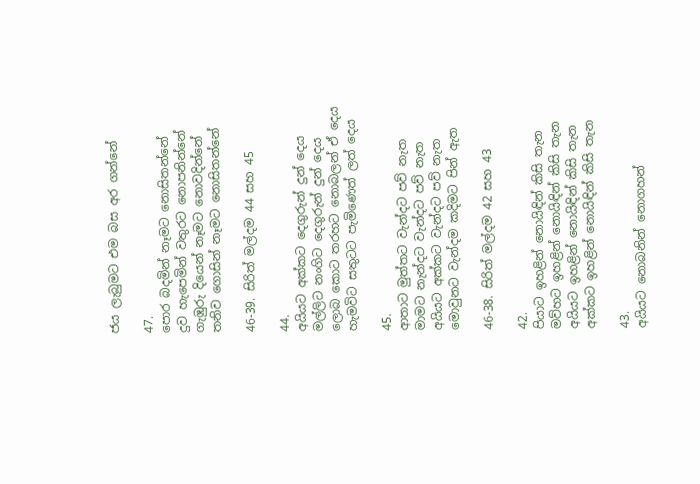ජය ලැබුමට එම බස අර ගන්නේ

47.
පොර බදමින් නෑමට නොසිතන්නේ
දුව හැපෙමින් වතුරට නොපනින්නේ
ගැඹුරු දියෙන් නෑමට නොවදින්නේ
තනිව ගොසින් නෑමට නොසිතන්නේ

46-39. සිරිත් මල්දම 44 සහ 45

44.
අයියට අක්කට දෙගුරුන් දුන් දෙය
මල්ලිට නංගිට දෙගුරුන් දුන් දෙය
ලොබ කොට තරහට නොබලන් ඒ දෙය
හැමවිට සතුටට පැමිණෙත් ලත් දෙය

45.
ආතාට මුත්තට වැන්දට පව් නැත
මාමට නැන්දට වැන්දට පව් නැත
අයියට අක්කට වැන්දට පව් නැත
මොවුනට වැන්දම කදිමට පින් ඇත

46-38. සිරිත් මල්දම 42 සහ 43

42.
පියාට ඉහළින් නොයිඳින් කිසි තැන
මව්හට ඉහළින් නොයිඳින් කිසි තැන
අයියට ඉහළින් නොයිඳින් කිසි තැන
අක්කට ඉහළින් නොයිඳින් කිසි තැන

43.
අයියට නොබනින් නොගහන්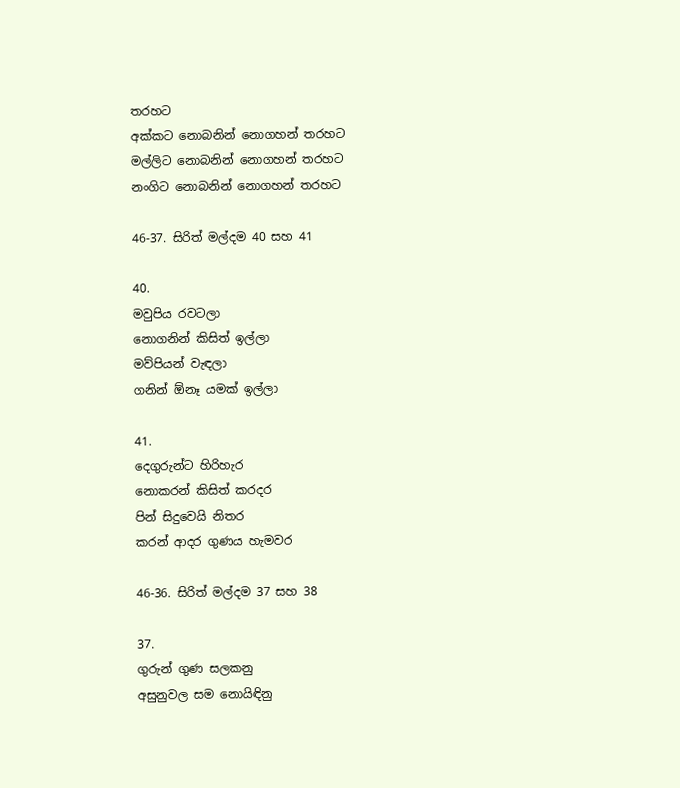තරහට
අක්කට නොබනින් නොගහන් තරහට
මල්ලිට නොබනින් නොගහන් තරහට
නංගිට නොබනින් නොගහන් තරහට

46-37. සිරිත් මල්දම 40 සහ 41

40.
මවුපිය රවටලා
නොගනින් කිසිත් ඉල්ලා
මව්පියන් වැඳලා
ගනින් ඕනෑ යමක් ඉල්ලා

41.
දෙගුරුන්ට හිරිහැර
නොකරන් කිසිත් කරදර
පින් සිදුවෙයි නිතර
කරන් ආදර ගුණය හැමවර

46-36. සිරිත් මල්දම 37 සහ 38

37.
ගුරුන් ගුණ සලකනු
අසුනුවල සම නොයිඳිනු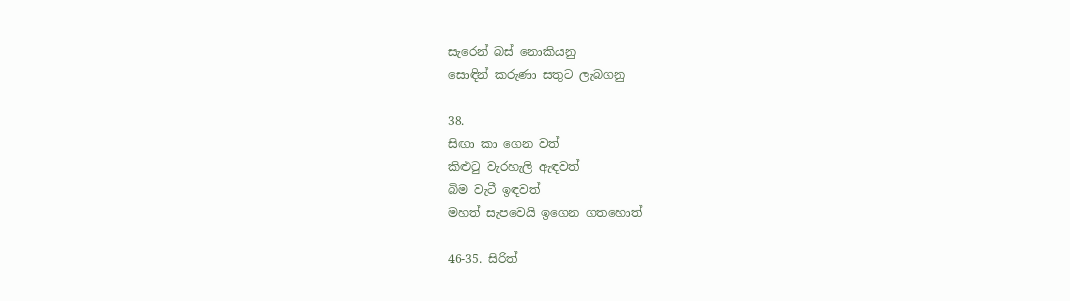සැරෙන් බස් නොකියනු
සොඳින් කරුණා සතුට ලැබගනු

38.
සිඟා කා ගෙන වත්
කිළුටු වැරහැලි ඇඳවත්
බිම වැටී ඉඳවත්
මහත් සැපවෙයි ඉගෙන ගතහොත්

46-35. සිරිත්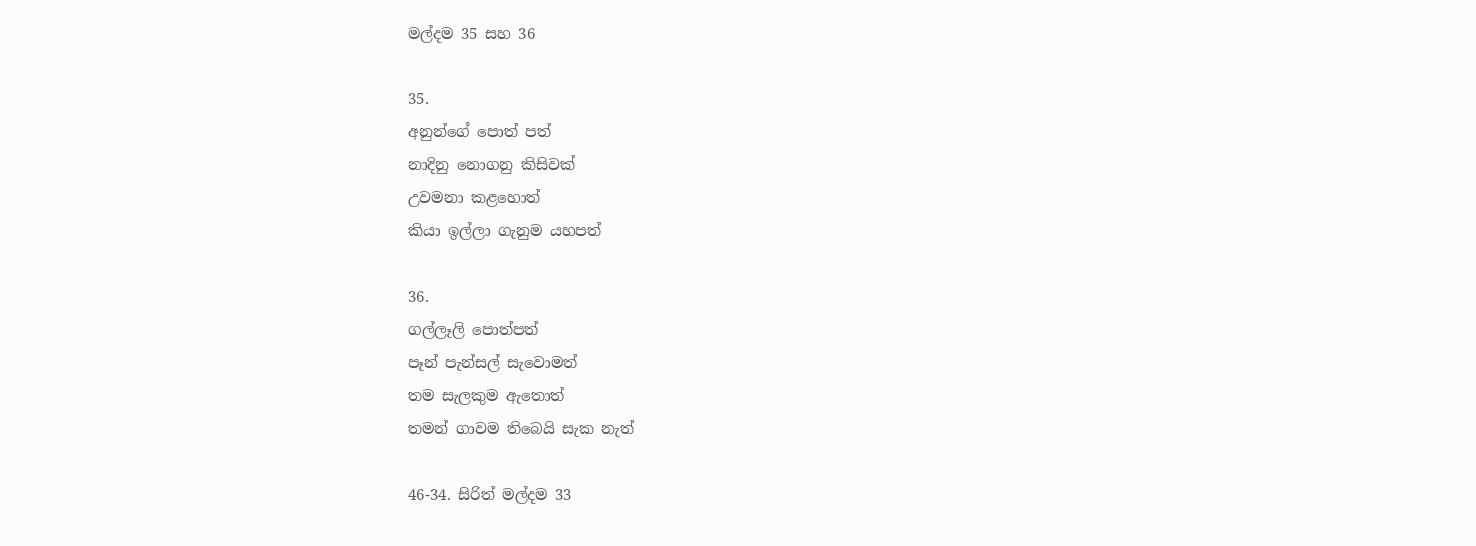මල්දම 35 සහ 36

35.
අනුන්ගේ පොත් පත්
නාදිනු නොගනු කිසිවක්
උවමනා කළහොත්
කියා ඉල්ලා ගැනුම යහපත්

36.
ගල්ලෑලි පොත්පත්
පෑන් පැන්සල් සැවොමත්
තම සැලකුම ඇතොත්
තමන් ගාවම තිබෙයි සැක නැත්

46-34. සිරිත් මල්දම 33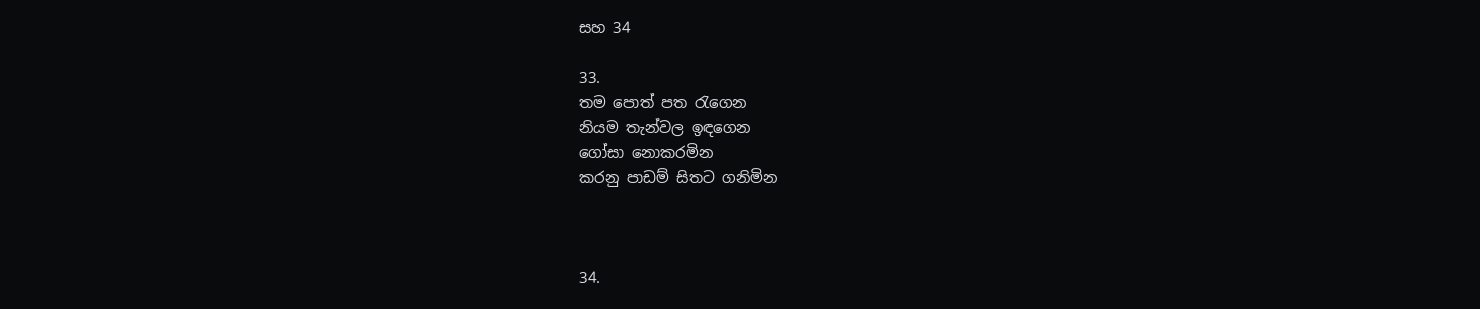සහ 34

33.
තම පොත් පත රැගෙන
නියම තැන්වල ඉඳගෙන
ගෝසා නොකරමින
කරනු පාඩම් සිතට ගනිමින



34.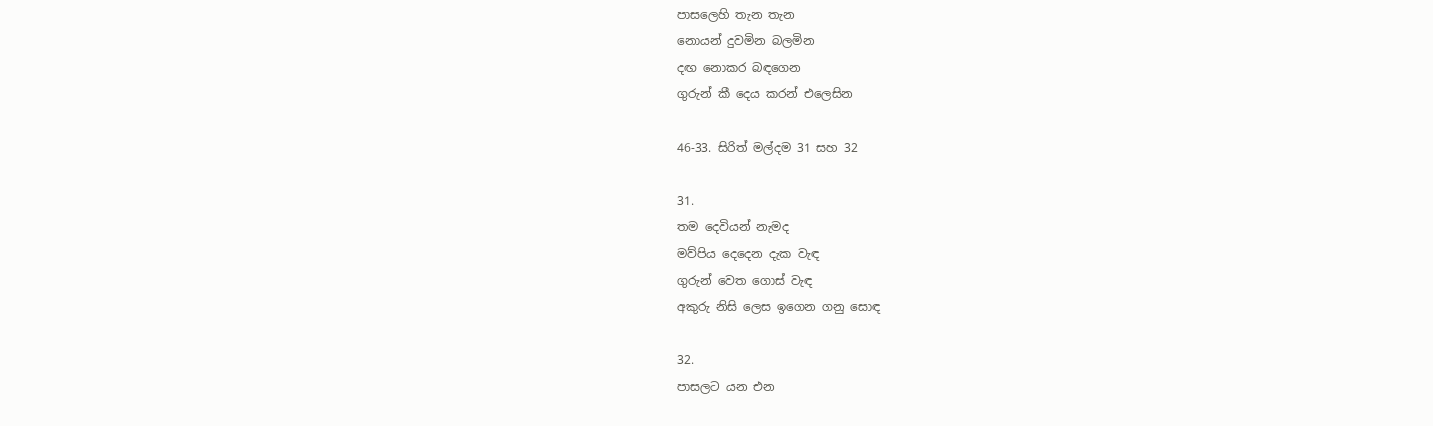පාසලෙහි තැන තැන
නොයන් දුවමින බලමින
දඟ නොකර බඳගෙන
ගුරුන් කී දෙය කරන් එලෙසින

46-33. සිරිත් මල්දම 31 සහ 32

31.
තම දෙවියන් නැමද
මව්පිය දෙදෙන දැක වැඳ
ගුරුන් වෙත ගොස් වැඳ
අකුරු නිසි ලෙස ඉගෙන ගනු සොඳ

32.
පාසලට යන එන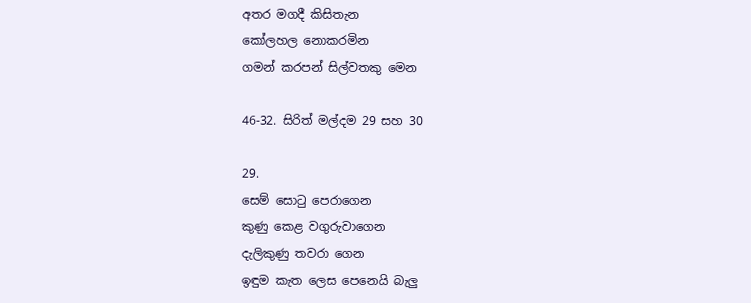අතර මගදී කිසිතැන
කෝලහල නොකරමින
ගමන් කරපන් සිල්වතකු මෙන

46-32. සිරිත් මල්දම 29 සහ 30

29.
සෙම් සොටු පෙරාගෙන
කුණු කෙළ වගුරුවාගෙන
දැලිකුණු තවරා ගෙන
ඉඳුම කැත ලෙස පෙනෙයි බැලු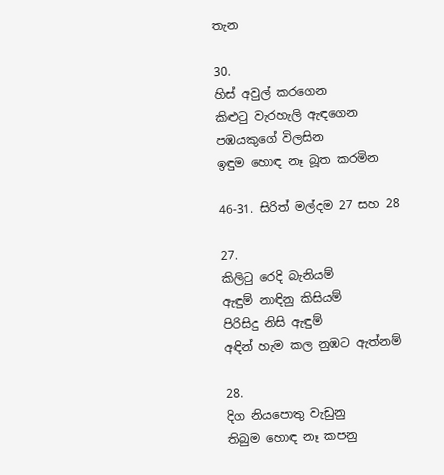තැන

30.
හිස් අවුල් කරගෙන
කිළුටු වැරහැලි ඇඳගෙන
පඹයකුගේ විලසින
ඉඳුම හොඳ නෑ බූත කරමින

46-31. සිරිත් මල්දම 27 සහ 28

27.
කිලිටු රෙදි බැනියම්
ඇඳුම් නාඳිනු කිසියම්
පිරිසිදු නිසි ඇඳුම්
අඳින් හැම කල නුඹට ඇත්නම්

28.
දිග නියපොතු වැඩුනු
තිබුම හොඳ නෑ කපනු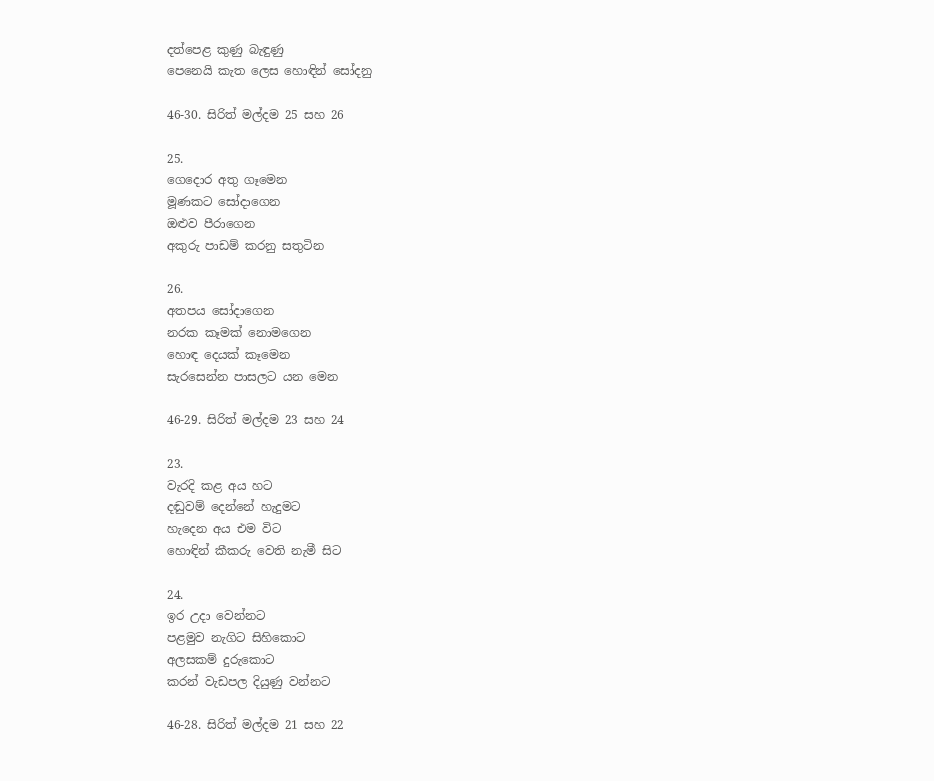දත්පෙළ කුණු බැඳුණු
පෙනෙයි කැත ලෙස හොඳින් සෝදනු

46-30. සිරිත් මල්දම 25 සහ 26

25.
ගෙදොර අතු ගෑමෙන
මූණකට සෝදාගෙන
ඔළුව පීරාගෙන
අකුරු පාඩම් කරනු සතුටින

26.
අතපය සෝදාගෙන
නරක කෑමක් නොමගෙන
හොඳ දෙයක් කෑමෙන
සැරසෙන්න පාසලට යන මෙන

46-29. සිරිත් මල්දම 23 සහ 24

23.
වැරදි කළ අය හට
දඬුවම් දෙන්නේ හැදුමට
හැදෙන අය එම විට
හොඳින් කීකරු වෙති නැමී සිට

24.
ඉර උදා වෙන්නට
පළමුව නැගිට සිහිකොට
අලසකම් දුරුකොට
කරන් වැඩපල දියුණු වන්නට

46-28. සිරිත් මල්දම 21 සහ 22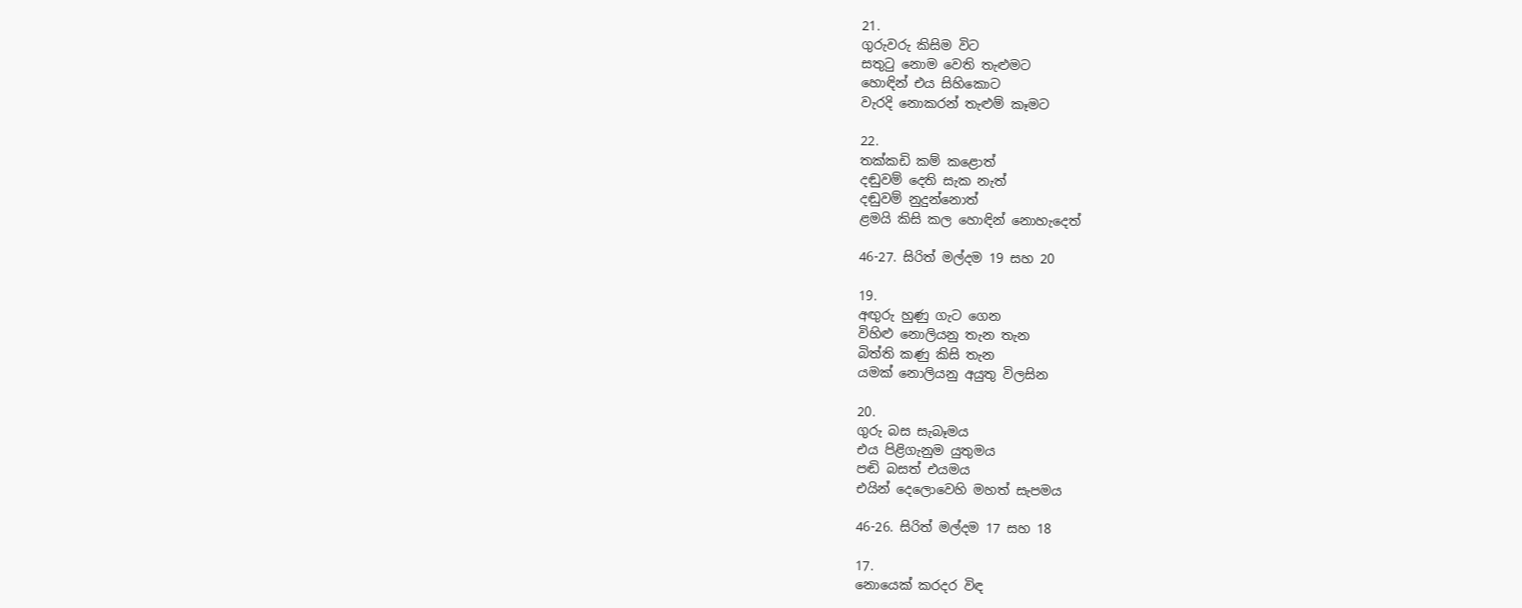21.
ගුරුවරු කිසිම විට
සතුටු නොම වෙති තැළුමට
හොඳින් එය සිහිකොට
වැරදි නොකරන් තැළුම් කෑමට

22.
තක්කඩි කම් කළොත්
දඬුවම් දෙති සැක නැත්
දඬුවම් නුදුන්නොත්
ළමයි කිසි කල හොඳින් නොහැදෙත්

46-27. සිරිත් මල්දම 19 සහ 20

19.
අඟුරු හුණු ගැට ගෙන
විහිළු නොලියනු තැන තැන
බිත්ති කණු කිසි තැන
යමක් නොලියනු අයුතු විලසින

20.
ගුරු බස සැබෑමය
එය පිළිගැනුම යුතුමය
පඬි බසත් එයමය
එයින් දෙලොවෙහි මහත් සැපමය

46-26. සිරිත් මල්දම 17 සහ 18

17.
නොයෙක් කරදර විඳ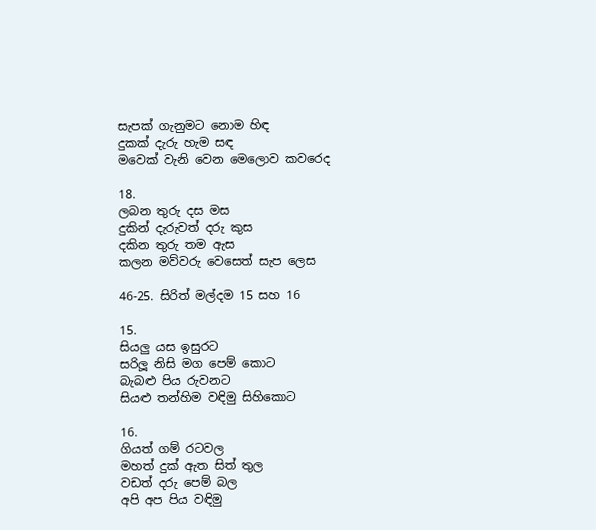සැපක් ගැනුමට නොම හිඳ
දුකක් දැරු හැම සඳ
මවෙක් වැනි වෙන මෙලොව කවරෙද

18.
ලබන තුරු දස මස
දුකින් දැරුවත් දරු කුස
දකින තුරු තම ඇස
කලන මව්වරු වෙසෙත් සැප ලෙස

46-25. සිරිත් මල්දම 15 සහ 16

15.
සියලු යස ඉසුරට
සරිලූ නිසි මග පෙම් කොට
බැබළු පිය රුවනට
සියළු තන්හිම වඳිමු සිහිකොට

16.
ගියත් ගම් රටවල
මහත් දුක් ඇත සිත් තුල
වඩත් දරු පෙම් බල
අපි අප පිය වඳිමු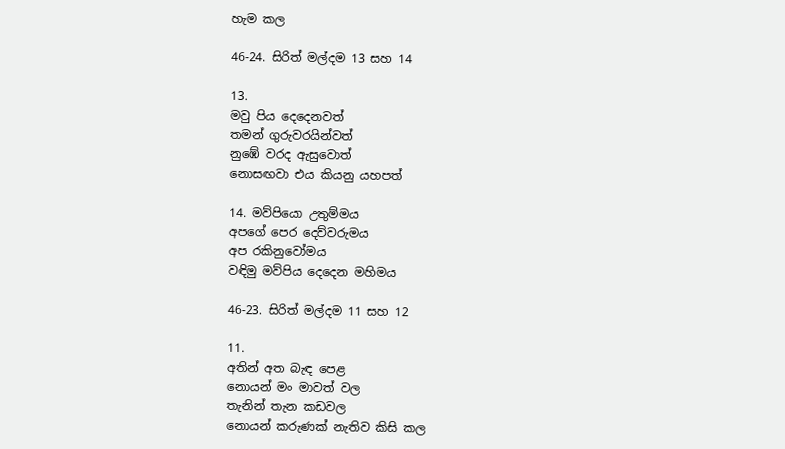හැම කල

46-24. සිරිත් මල්දම 13 සහ 14

13.
මවු පිය දෙදෙනවත්
තමන් ගුරුවරයින්වත්
නුඹේ වරද ඇසුවොත්
නොසඟවා එය කියනු යහපත්‍

14. මව්පියො උතුම්මය
අපගේ පෙර දෙව්වරුමය
අප රකිනුවෝමය
වඳිමු මව්පිය දෙදෙන මහිමය

46-23. සිරිත් මල්දම 11 සහ 12

11.
අතින් අත බැඳ පෙළ
නොයන් මං මාවත් වල
තැනින් තැන කඩවල
නොයන් කරුණක් නැතිව කිසි කල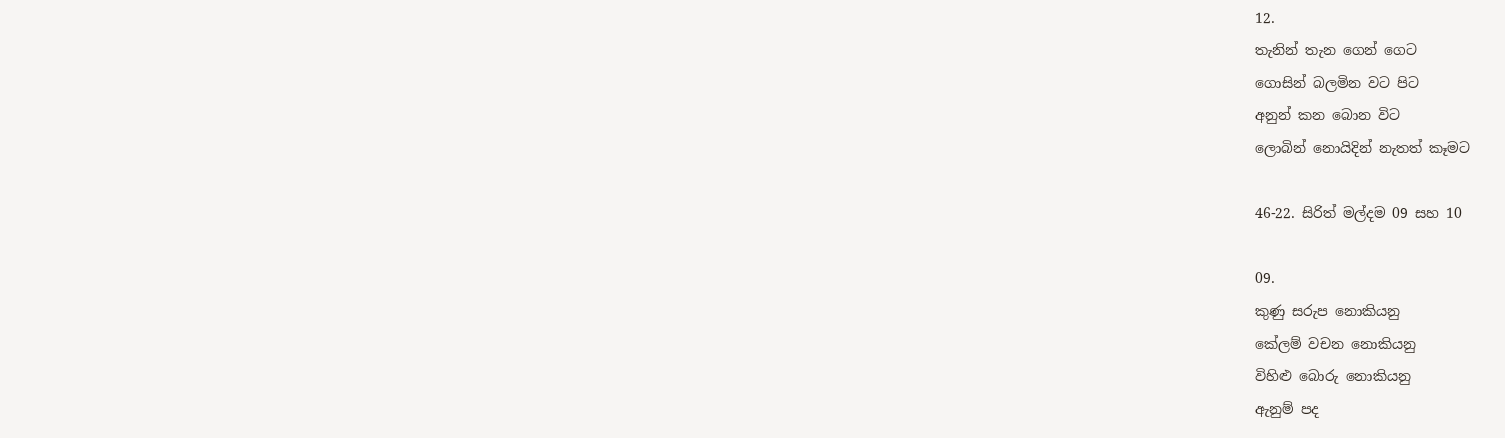12.
තැනින් තැන ගෙන් ගෙට
ගොසින් බලමින වට පිට
අනුන් කන බොන විට
ලොබින් නොයිදින් නැතත් කෑමට

46-22. සිරිත් මල්දම 09 සහ 10

09.
කුණු සරුප නොකියනු
කේලම් වචන නොකියනු
විහිළු බොරු නොකියනු
ඇනුම් පද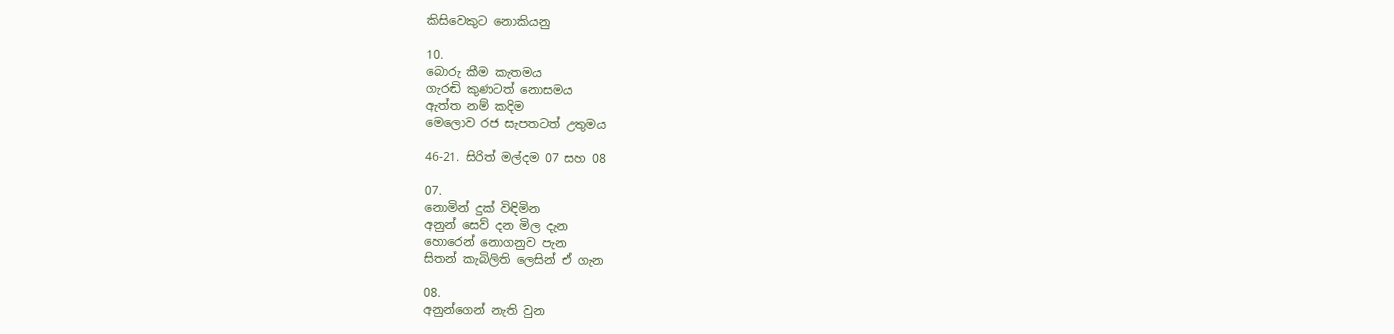කිසිවෙකුට නොකියනු

10.
බොරු කීම කැතමය
ගැරඬි කුණටත් නොසමය
ඇත්ත නම් කදිම
මෙලොව රජ සැපතටත් උතුමය

46-21. සිරිත් මල්දම 07 සහ 08

07.
නොමින් දුක් විඳිමින
අනුන් සෙව් දන මිල දැන
හොරෙන් නොගනුව පැන
සිතන් කැබිලිති ලෙසින් ඒ ගැන

08.
අනුන්ගෙන් නැති වුන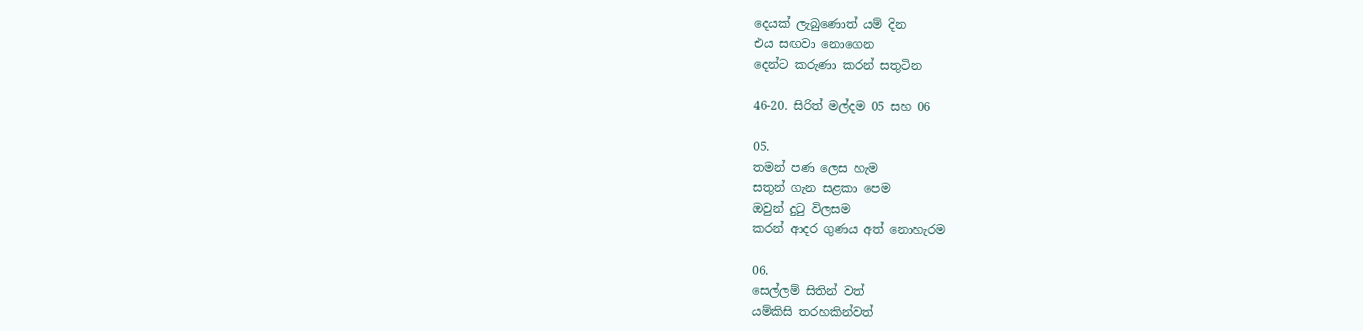දෙයක් ලැබුණොත් යම් දින
එය සඟවා නොගෙන
දෙන්ට කරුණා කරන් සතුටින

46-20. සිරිත් මල්දම 05 සහ 06

05.
තමන් පණ ලෙස හැම
සතුන් ගැන සළකා පෙම
ඔවුන් දුටු විලසම
කරන් ආදර ගුණය අත් නොහැරම

06.
සෙල්ලම් සිතින් වත්
යම්කිසි තරහකින්වත්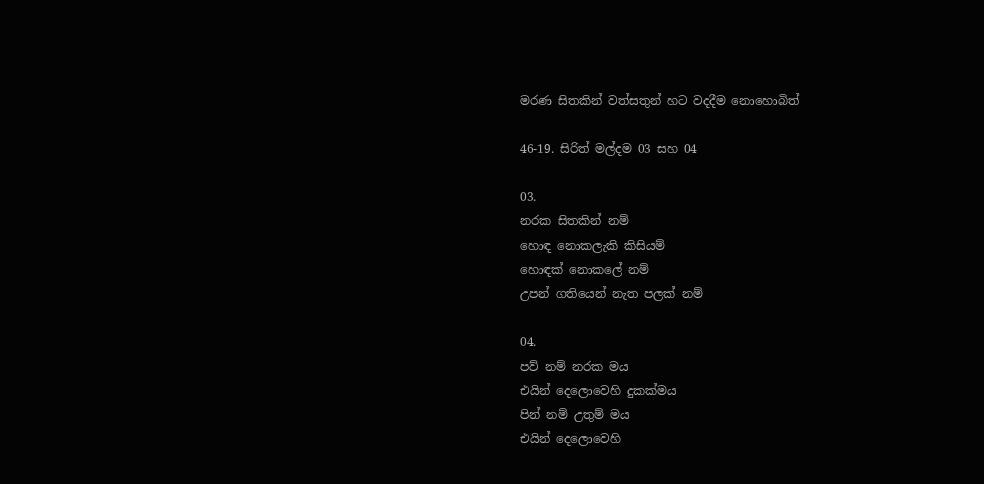මරණ සිතකින් වත්සතුන් හට වදදීම නොහොබිත්

46-19. සිරිත් මල්දම 03 සහ 04

03.
නරක සිතකින් නම්
හොඳ නොකලැකි කිසියම්
හොඳක් නොකලේ නම්
උපන් ගතියෙන් නැත පලක් නම්

04.
පව් නම් නරක මය
එයින් දෙලොවෙහි දුකක්මය
පින් නම් උතුම් මය
එයින් දෙලොවෙහි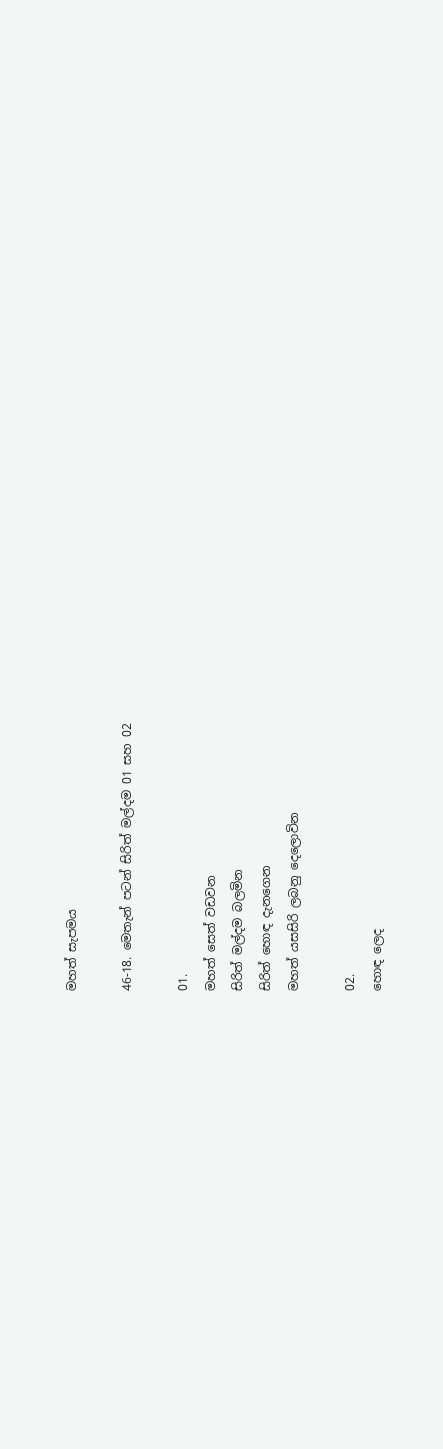මහත් සැපමය

46-18. මෙතැන් පටන් සිරිත් මල්දම 01 සහ 02

01.
මහත් සෙත් වඩවන
සිරිත් මල්දම බලමින
සිරිත් හොඳ දැනගෙන
මහත් යසසිරි ලබනු දෙලොවින

02.
හොඳ ලෙද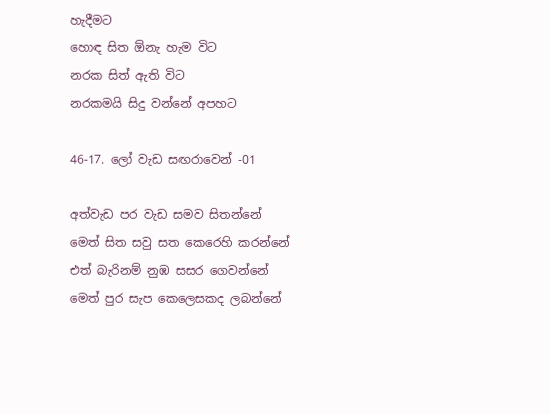හැදීමට
හොඳ සිත ඕනැ හැම විට
නරක සිත් ඇති විට
නරකමයි සිදු වන්නේ අපහට

46-17. ලෝ වැඩ සඟරාවෙන් -01

අත්වැඩ පර වැඩ සමව සිතන්නේ
මෙත් සිත සවු සත කෙරෙහි කරන්නේ
එත් බැරිනම් නුඹ සසර ගෙවන්නේ
මෙත් පුර සැප කෙලෙසකද ලබන්නේ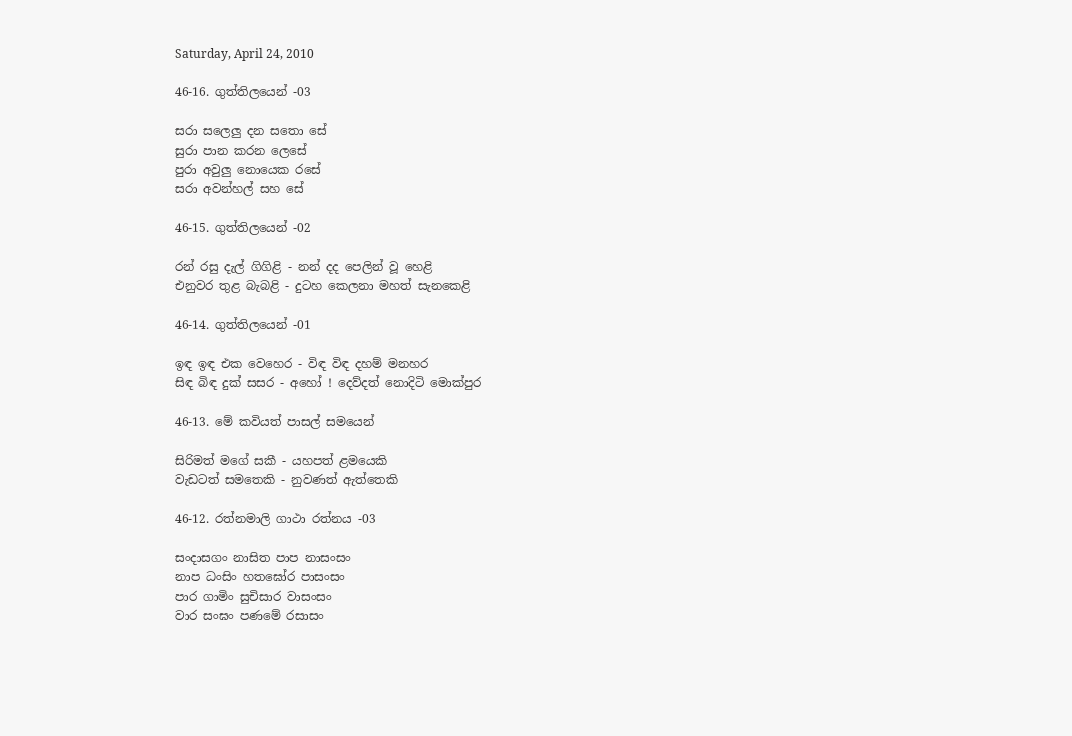Saturday, April 24, 2010

46-16. ගුත්තිලයෙන් -03

සරා සලෙලු දන ‍සතො සේ
සුරා පාන කරන ලෙසේ
පුරා අවුලු නොයෙක රසේ
සරා අවන්හල් සහ සේ

46-15. ගුත්තිලයෙන් -02

රන් රසු දැල් ගිගිළි - නන් දද පෙලින් වූ හෙළි
එනුවර තුළ බැබළි - දුටහ කෙලනා මහත් සැනකෙළි

46-14. ගුත්තිලයෙන් -01

ඉඳ ඉඳ එක වෙහෙර - විඳ විඳ දහම් මනහර
සිඳ බිඳ දුක් සසර - අහෝ ! දෙව්දත් නොදිටි මොක්පුර

46-13. මේ කවියත් පාසල් සමයෙන්

සිරිමත් මගේ සකී - යහපත් ළමයෙකි
වැඩටත් සමතෙකි - නුවණත් ඇත්තෙකි

46-12. රත්නමාලි ගාථා රත්නය -03

සංදාසගං නාසිත පාප නාසංසං
නාප ධංසිං හතඝෝර පාසංසං
පාර ගාමිං සුචිසාර වාසංසං
වාර සංඝං පණමේ රසාසං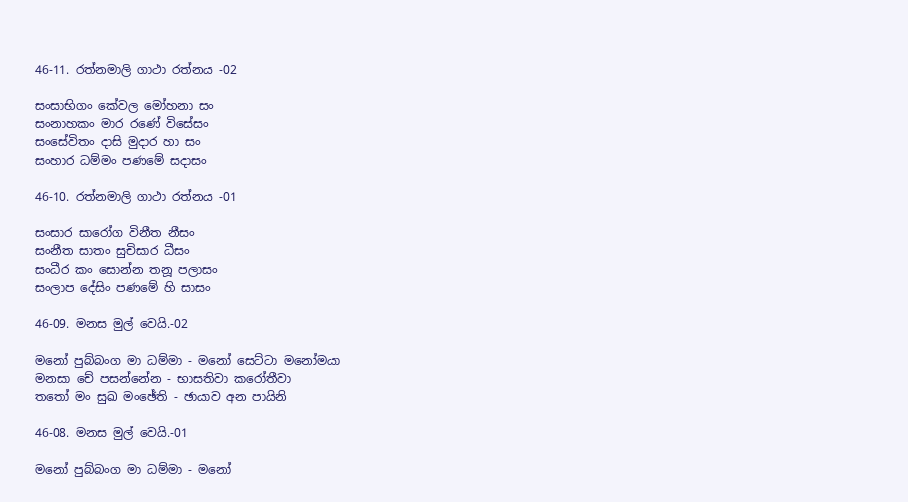46-11. රත්නමාලි ගාථා රත්නය -02

සංසාභිගං කේවල මෝහනා සං
සංනාහකං මාර රණේ විසේසං
සංසේවිතං දාසි මුදාර හා සං
සංහාර ධම්මං පණමේ සදාසං

46-10. රත්නමාලි ගාථා රත්නය -01

සංසාර සාරෝග විනීත නීසං
සංනීත සාතං සුචිසාර ධීසං
සංධීර කං සොන්න තනූ පලාසං
සංලාප දේසිං පණමේ හි සාසං

46-09. මනස මුල් වෙයි.-02

මනෝ පුබ්බංග මා ධම්මා - මනෝ සෙට්ටා මනෝමයා
මනසා චේ පසන්නේන - භාසතිවා කරෝතීවා
තතෝ මං සුඛ මංඡේති - ඡායාව අන පායිනි

46-08. මනස මුල් වෙයි.-01

මනෝ පුබ්බංග මා ධම්මා - මනෝ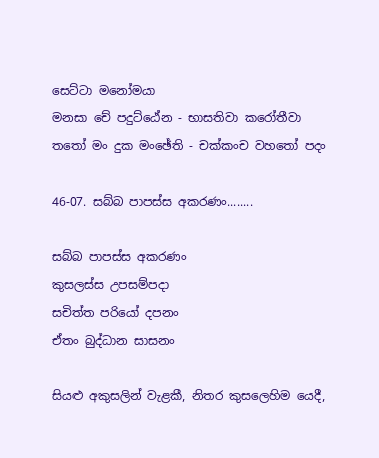සෙට්ටා මනෝමයා
මනසා චේ පදුට්ඨේන - භාසතිවා කරෝතීවා
තතෝ මං දුක මංඡේති - චක්කංච වහතෝ පදං

46-07. සබ්බ පාපස්ස අකරණං........

සබ්බ පාපස්ස අකරණං
කුසලස්ස උපසම්පදා
සචිත්ත පරියෝ දපනං
ඒතං බුද්ධාන සාසනං

සියළු අකුසලින් වැළකී, නිතර කුසලෙහිම යෙදී,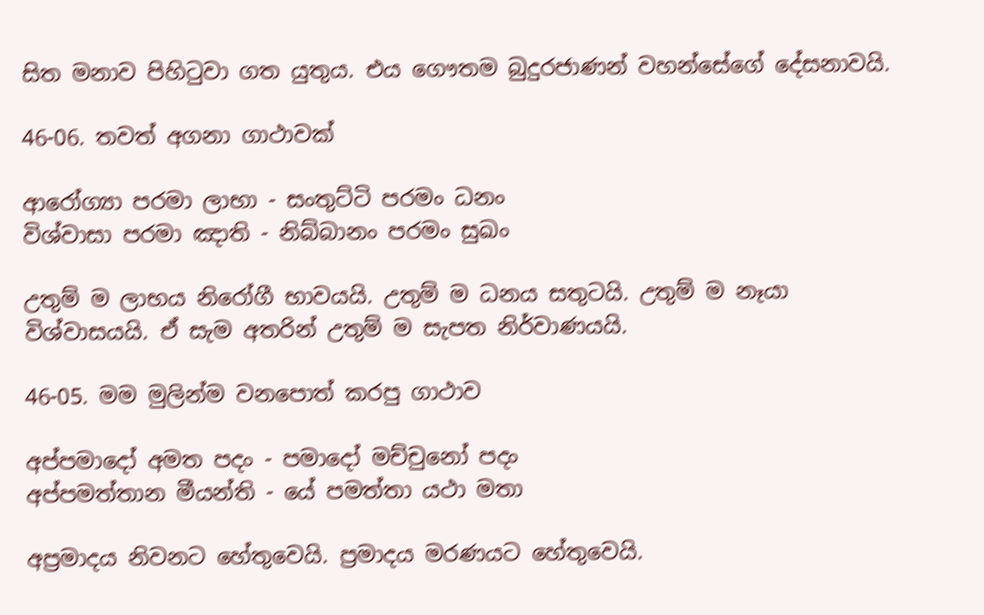සිත මනාව පිහිටුවා ගත යුතුය. එය ගෞතම බුදුරජාණන් වහන්සේගේ දේසනාවයි.

46-06. තවත් අගනා ගාථාවක්

ආරෝග්‍යා පරමා ලාභා - සංතුට්ටි පරමං ධනං
විශ්වාසා පරමා ඤාති - නිබ්බානං පරමං සුඛං

උතුම් ම ලාභය නිරෝගී භාවයයි. උතුම් ම ධනය සතුටයි. උතුම් ම නෑයා විශ්වාසයයි. ඒ සැම අතරින් උතුම් ම සැපත නිර්වාණයයි.

46-05. මම මුලින්ම වනපොත් කරපු ගාථාව

අප්පමාදෝ අමත පදං - පමාදෝ මච්චුනෝ පදං
අප්පමත්තාන මීයන්ති - යේ පමත්තා යථා මතා

අප්‍රමාදය නිවනට හේතුවෙයි. ප්‍රමාදය මරණයට හේතුවෙයි.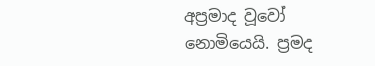අප්‍රමාද වූවෝ නොමියෙයි. ප්‍රමද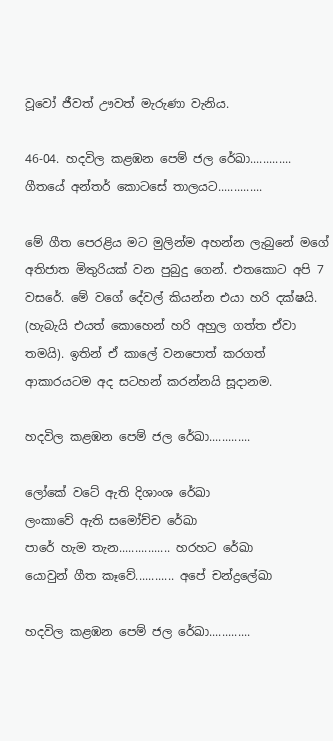වූවෝ ජීවත් ඌවත් මැරුණා වැනිය.

46-04. හදවිල කළඹන පෙම් ජල රේඛා............. ගීතයේ අන්තර් කොටසේ තාලයට..............

මේ ගීත පෙරළිය මට මුලින්ම අහන්න ලැබුනේ මගේ අතිජාත මිතුරියක් වන පුබුදු ගෙන්. එතකොට අපි 7 වසරේ. මේ වගේ දේවල් කියන්න එයා හරි දක්ෂයි. (හැබැයි එයත් කොහෙන් හරි අහුල ගත්ත ඒවා තමයි). ඉතින් ඒ කාලේ වනපොත් කරගත් ආකාරයටම අද සටහන් කරන්නයි සූදානම.

හදවිල කළඹන පෙම් ජල රේඛා.............

ලෝකේ වටේ ඇති දිශාංශ රේඛා
ලංකාවේ ඇති සමෝච්ච රේඛා
පාරේ හැම තැන................ හරහට රේඛා
යොවුන් ගීත කෑවේ............ අපේ චන්ද්‍රලේඛා

හදවිල කළඹන පෙම් ජල රේඛා.............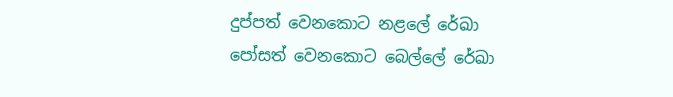දුප්පත් වෙනකොට නළලේ රේඛා
පෝසත් වෙනකොට බෙල්ලේ රේඛා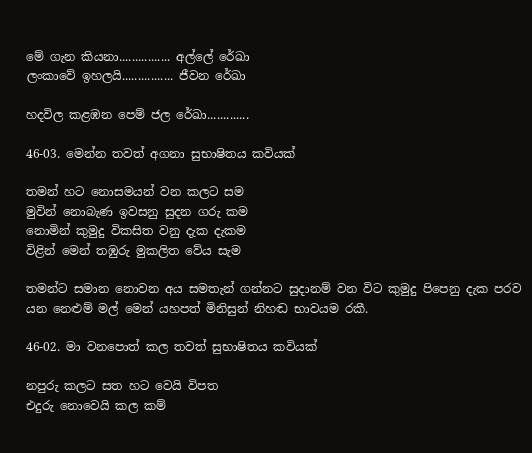මේ ගැන කියනා................ අල්ලේ රේඛා
ලංකාවේ ඉහලයි................ ජීවන රේඛා

හදවිල කළඹන පෙම් ජල රේඛා.............

46-03. මෙන්න තවත් අගනා සුභාෂිතය කවියක්

තමන් හට නොසමයන් වන කලට සම
මුවින් නොබැණ ඉවසනු සුදන ගරු කම
නොමින් කුමුදු විකසිත වනු දැක දැකම
විළින් මෙන් තඹුරු මුකලිත වේය සැම

තමන්ට සමාන නොවන අය සමතැන් ගන්නට සුදානම් වන විට කුමුදු පිපෙනු දැක පරව යන නෙළුම් මල් මෙන් යහපත් මිනිසුන් නිහඬ භාවයම රකී.

46-02. මා වනපොත් කල තවත් සුභාෂිතය කවියක්

නපුරු කලට සත හට වෙයි විපත
එදුරු නොවෙයි කල කම්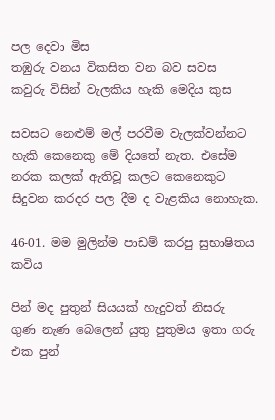පල දෙවා මිස
තඹුරු වනය විකසිත වන බව සවස
කවුරු විසින් වැලකිය හැකි මෙදිය කුස

සවසට නෙළුම් මල් පරවීම වැලක්වන්නට හැකි කෙනෙකු මේ දියතේ නැත. එසේම නරක කලක් ඇතිවූ කලට කෙනෙකුට සිදුවන කරදර පල දීම ද වැළකිය නොහැක.

46-01. මම මුලින්ම පාඩම් කරපු සුභාෂිතය කවිය

පින් මද පුතුන් සියයක් හැදුවත් නිසරු
ගුණ නැණ බෙලෙන් යුතු පුතුමය ඉතා ගරු
එක පුන්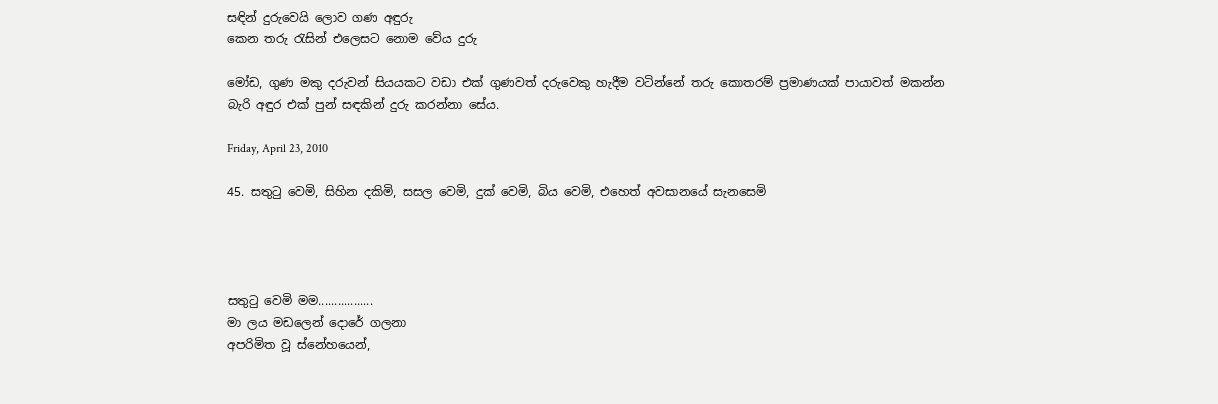සඳින් දුරුවෙයි ලොව ගණ අඳුරු
කෙන තරු රැසින් එලෙසට නොම වේය දුරු

මෝඩ, ගුණ මකු දරුවන් සියයකට වඩා එක් ගුණවත් දරුවෙකු හැදීම වටින්නේ තරු කොතරම් ප්‍රමාණයක් පායාවත් මකන්න බැරි අඳුර එක් පුන් සඳකින් දුරු කරන්නා සේය.

Friday, April 23, 2010

45. සතුටු වෙමි, සිහින දකිමි, සසල වෙමි, දුක් වෙමි, බිය වෙමි, එහෙත් අවසානයේ සැනසෙමි




සතුටු වෙමි මම.................
මා ලය මඩලෙන් දොරේ ගලනා
අපරිමිත වූ ස්නේහයෙන්,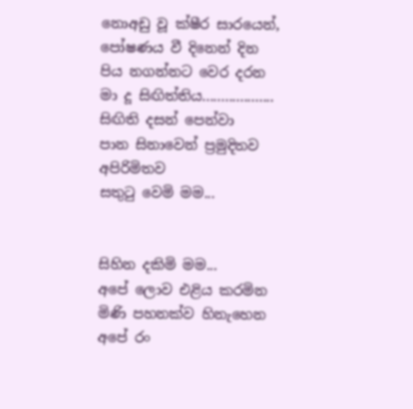නොඅඩු වූ ක්ෂීර සාරයෙන්,
පෝෂණය වී දිනෙන් දින
පිය නගන්නට වෙර දරන
මා දූ සිඟිත්තිය...................
සිඟිති දසන් පෙන්වා
පාන සිනාවෙන් ප්‍රමුදිතව
අපිරිමිතව
සතුටු වෙමි මම...


සිහින දකිමි මම...
අපේ ලොව එළිය කරමින
මිණි පහනක්ව හිනැහෙන
අපේ රං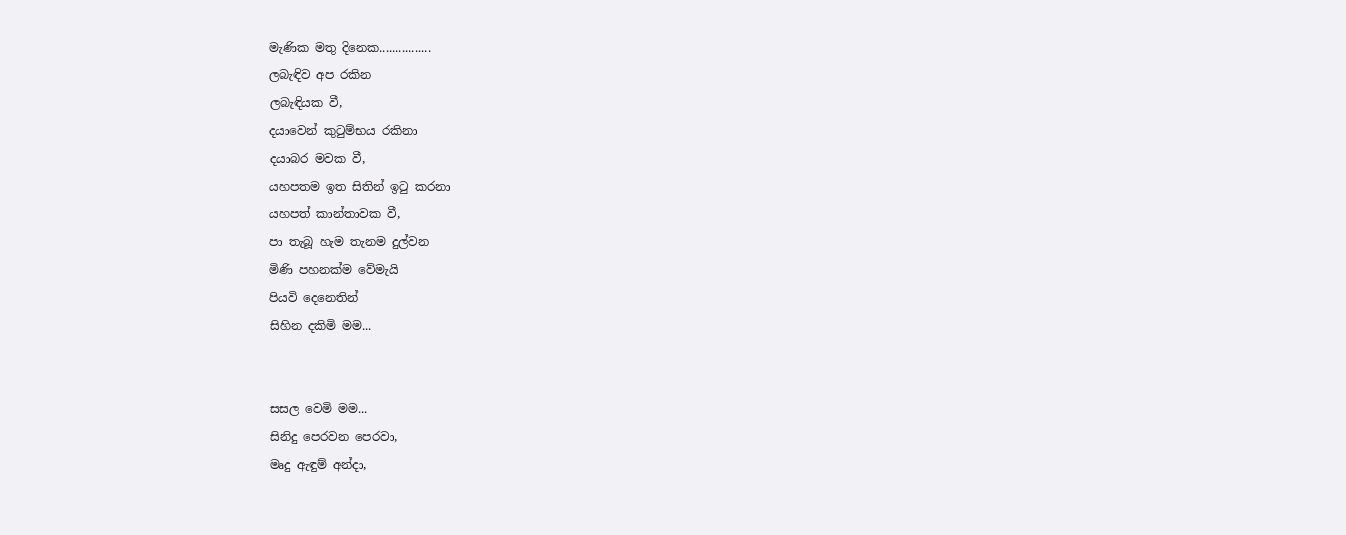මැණික මතු දිනෙක................
ලබැඳිව අප රකින
ලබැඳියක වී,
දයාවෙන් කුටුම්භය රකිනා
දයාබර මවක වී,
යහපතම ඉත සිතින් ඉටු කරනා
යහපත් කාන්තාවක වී,
පා තැබූ හැම තැනම දුල්වන
මිණි පහනක්ම වේමැයි
පියවි දෙනෙතින්
සිහින දකිමි මම...


සසල වෙමි මම...
සිනිදු පෙරවන පෙරවා,
මෘදු ඇඳුම් අන්දා,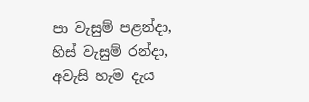පා වැසුම් පළන්දා,
හිස් වැසුම් රන්දා,
අවැසි හැම දැය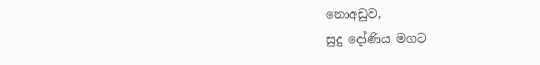නොඅඩුව,
සුදු දෝණිය මගට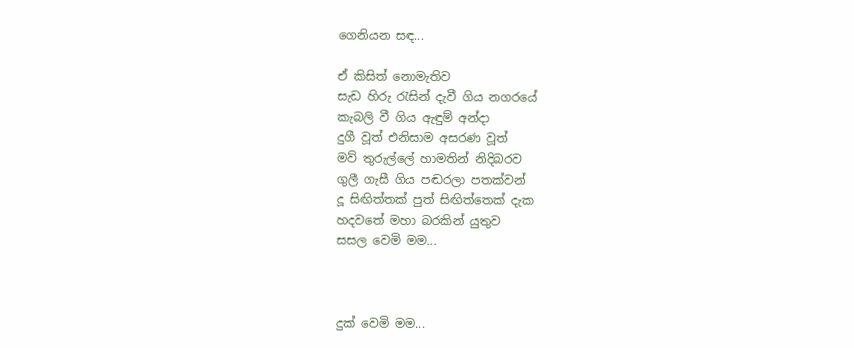ගෙනියන සඳ...

ඒ කිසිත් නොමැතිව
සැඩ හිරු රැසින් දැවී ගිය නගරයේ
කැබලි වී ගිය ඇඳුම් අන්දා
දුගී වූත් එනිසාම අසරණ වූත්
මව් තුරුල්ලේ හාමතින් නිදිබරව
ගුලී ගැසී ගිය පඬරලා පතක්වන්
දූ සිඟිත්තක් පුත් සිඟිත්තෙක් දැක
හදවතේ මහා බරකින් යුතුව
සසල වෙමි මම...



දුක් වෙමි මම...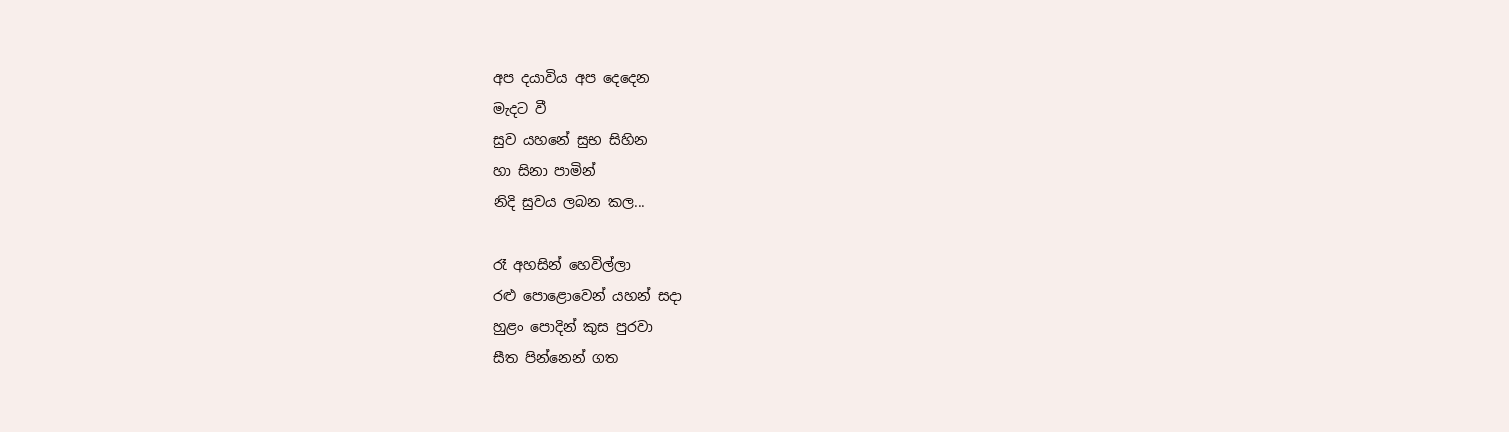අප දයාවිය අප දෙදෙන
මැදට වී
සුව යහනේ සුභ සිහින
හා සිනා පාමින්
නිදි සුවය ලබන කල...

රෑ අහසින් හෙවිල්ලා
රළු පොළොවෙන් යහන් සදා
හුළං පොදින් කුස පුරවා
සීත පින්නෙන් ගත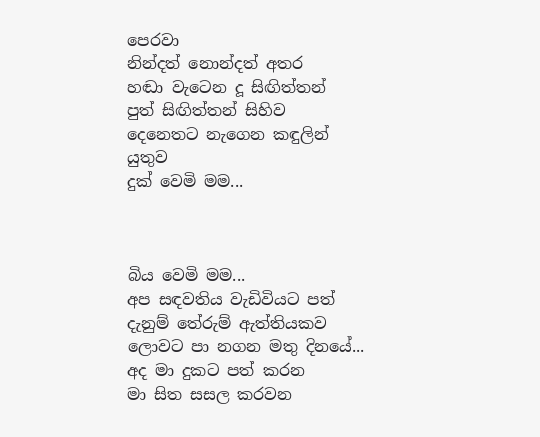පෙරවා
නින්දත් නොන්දත් අතර
හඬා වැටෙන දූ සිඟිත්තන්
පුත් සිඟිත්තන් සිහිව
දෙනෙතට නැගෙන කඳුලින් යුතුව
දුක් වෙමි මම...



බිය වෙමි මම...
අප සඳවතිය වැඩිවියට පත්
දැනුම් තේරුම් ඇත්තියකව
ලොවට පා නගන මතු දිනයේ...
අද මා දුකට පත් කරන
මා සිත සසල කරවන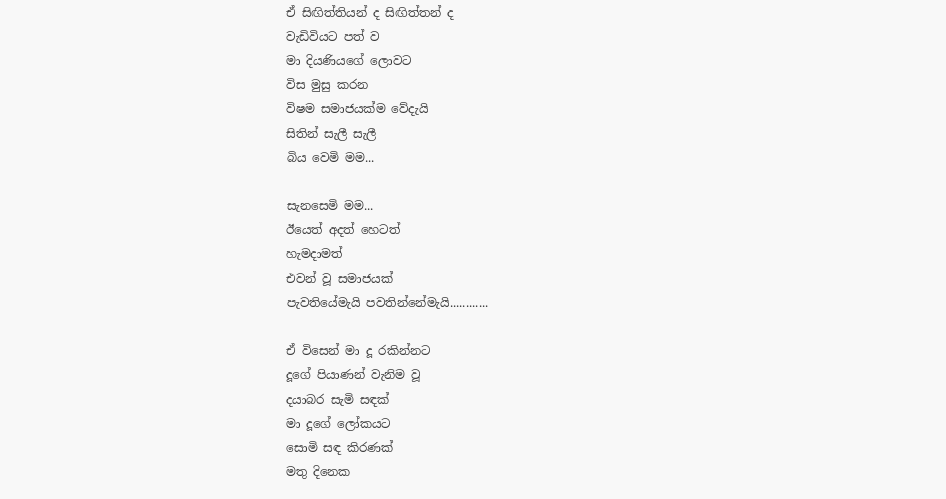ඒ සිඟිත්තියන් ද සිඟිත්තන් ද
වැඩිවියට පත් ව
මා දියණියගේ ලොවට
විස මුසු කරන
විෂම සමාජයක්ම වේදැයි
සිතින් සැලී සැලී
බිය වෙමි මම...

සැනසෙමි මම...
ඊයෙත් අදත් හෙටත්
හැමදාමත්
එවන් වූ සමාජයක්
පැවතියේමැයි පවතින්නේමැයි............

ඒ විසෙන් මා දූ රකින්නට
දූගේ පියාණන් වැනිම වූ
දයාබර සැමි සඳක්
මා දූගේ ලෝකයට
සොමි සඳ කිරණක්
මතු දිනෙක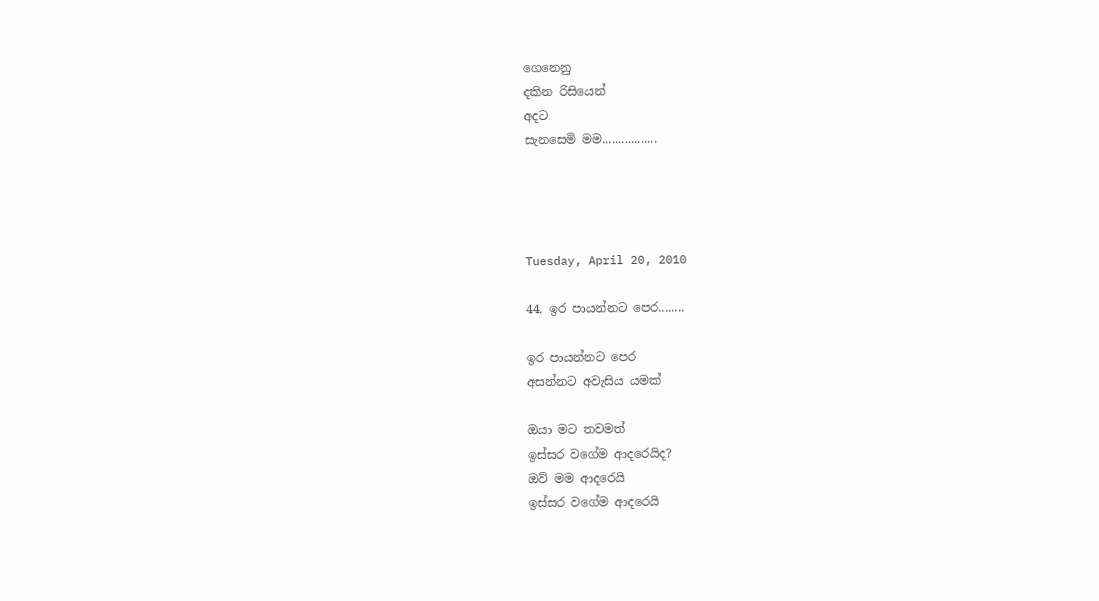ගෙනෙනු
දකින රිසියෙන්
අදට
සැනසෙමි මම.................




Tuesday, April 20, 2010

44. ඉර පායන්නට පෙර........

ඉර පායන්නට පෙර
අසන්නට අවැසිය යමක්

ඔයා මට තවමත්
ඉස්සර වගේම ආදරෙයිද?
ඔව් මම ආදරෙයි
ඉස්සර වගේම ආදරෙයි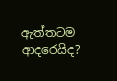ඇත්තටම ආදරෙයිද?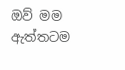ඔව් මම ඇත්තටම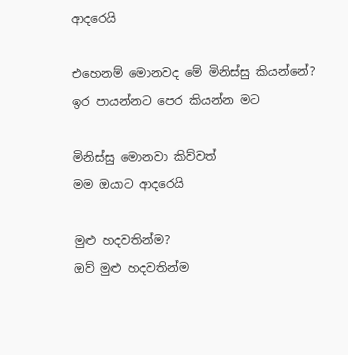ආදරෙයි

එහෙනම් මොනවද මේ මිනිස්සු කියන්නේ?
ඉර පායන්නට පෙර කියන්න මට

මිනිස්සු මොනවා කිව්වත්
මම ඔයාට ආදරෙයි

මුළු හදවතින්ම?
ඔව් මුළු හදවතින්ම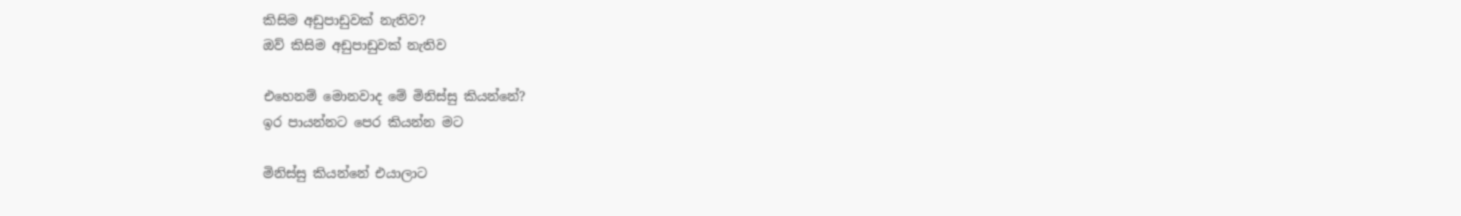කිසිම අඩුපාඩුවක් නැතිව?
ඔව් කිසිම අඩුපාඩුවක් නැතිව

එහෙනම් මොනවාද මේ මිනිස්සු කියන්නේ?
ඉර පායන්නට පෙර කියන්න මට

මිනිස්සු කියන්නේ එයාලාට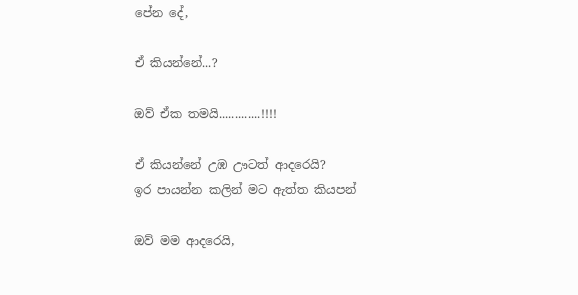පේන දේ,

ඒ කියන්නේ...?

ඔව් ඒක තමයි.............!!!!

ඒ කියන්නේ උඹ ඌටත් ආදරෙයි?
ඉර පායන්න කලින් මට ඇත්ත කියපන්

ඔව් මම ආදරෙයි,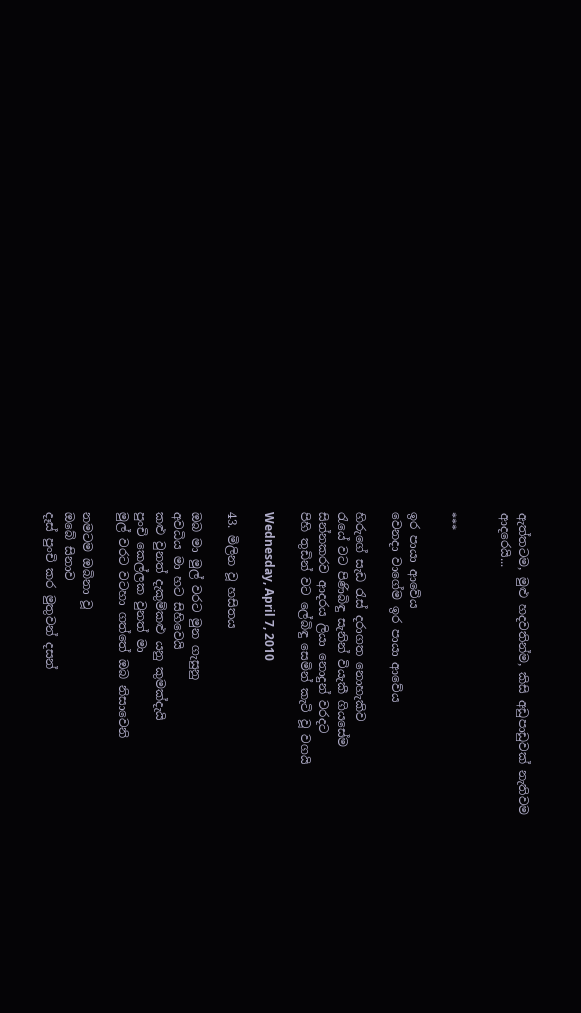ඇත්තටම, මුළු හදවතින්ම, කිසි අඩුපාඩුවක් නැතිවම
ආදරෙයි...


***

ඉර පායා ආවේය
වෙනදා වාගේම ඉර පායා ආවේය

හිරුගේ සැඩ රැස් දරාගත නොහැකිව
රැයේ වට පිණිබිඳු සැනින් වියැකී ගියසේම
සින්නකරව ආදරය ලියා නොදුන් වරදට
පිහි තුඩින් වට ලේබිඳු සෙමින් කැටි වූ වගයි

Wednesday, April 7, 2010

43. මිලින වූ හසිතය

ඔබ මා මුල් වරට මුන ගැසුනු
අවධිය මා හට සිහිවෙයි
කළු වුනත් දැකුම්කළු යනු කුමක්දැයි
පුංචි කෙල්ලක වුනත් මා
මුල් වරට වටහා ගත්තේ ඔබ නිසාවෙනි

නමටම ඔබිනා වූ
ඔබේ සිනාව
දෑස් පුංචි කර මුතුවන් දසන්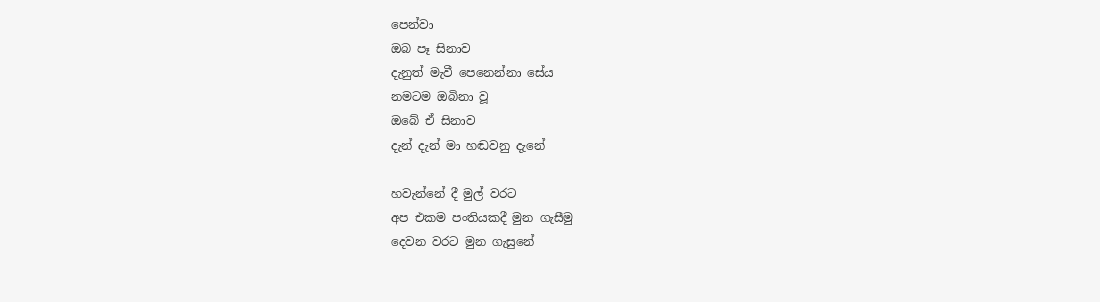පෙන්වා
ඔබ පෑ සිනාව
දැනුත් මැවී පෙනෙන්නා සේය
නමටම ඔබිනා වූ
ඔබේ ඒ සිනාව
දැන් දැන් මා හඬවනු දැනේ

හවැන්නේ දී මුල් වරට
අප එකම පංතියකදී මුන ගැසීමු
දෙවන වරට මුන ගැසුනේ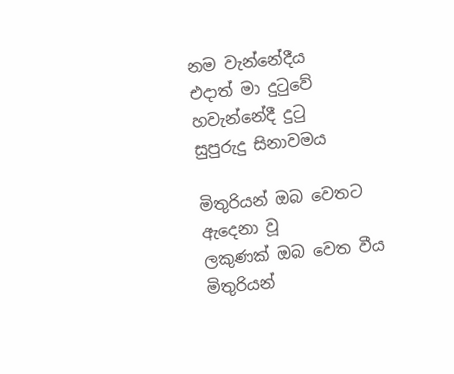නම වැන්නේදීය
එදාත් මා දුටුවේ හවැන්නේදී දුටු
සුපුරුදු සිනාවමය

මිතුරියන් ඔබ වෙතට ඇදෙනා වූ
ලකුණක් ඔබ වෙත වීය
මිතුරියන්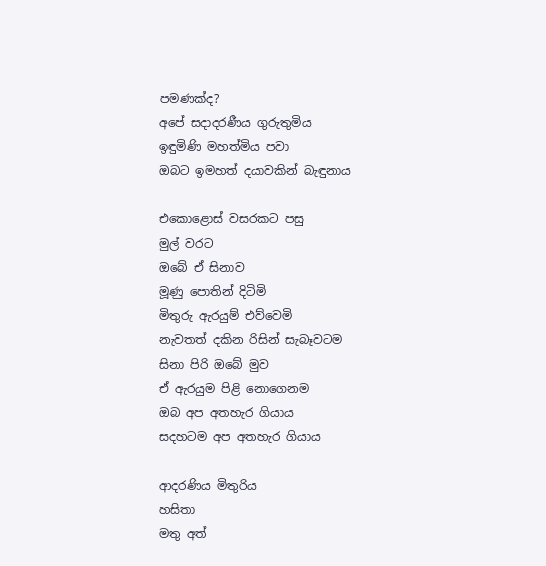පමණක්ද?
අපේ සදාදරණීය ගුරුතුමිය
ඉඳුමිණි මහත්මිය පවා
ඔබට ඉමහත් දයාවකින් බැඳුනාය

එකොළොස් වසරකට පසු
මුල් වරට
ඔබේ ඒ සිනාව
මූණු පොතින් දිටිමි
මිතුරු ඇරයුම් එව්වෙමි
නැවතත් දකින රිසින් සැබෑවටම
සිනා පිරි ඔබේ මුව
ඒ ඇරයුම පිළි නොගෙනම
ඔබ අප අතහැර ගියාය
සදහටම අප අතහැර ගියාය

ආදරණිය මිතුරිය
හසිතා
මතු අත්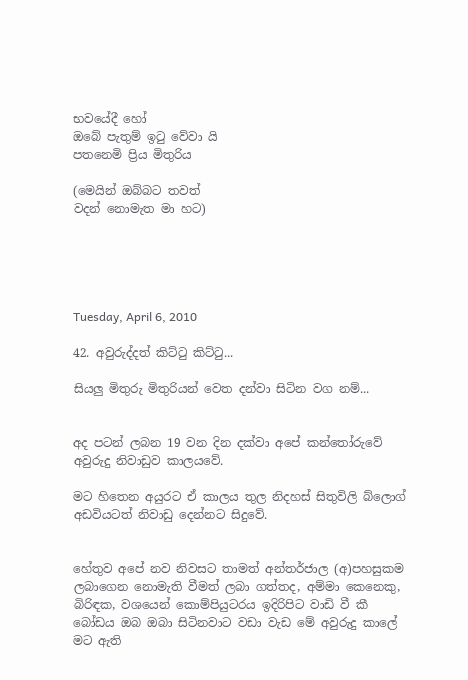භවයේදී හෝ
ඔබේ පැතුම් ඉටු වේවා යි
පතනෙමි ප්‍රිය මිතුරිය

(මෙයින් ඔබ්බට තවත්
වදන් නොමැත මා හට)





Tuesday, April 6, 2010

42. අවුරුද්දත් කිට්ටු කිට්ටු...

සියලු මිතුරු මිතුරියන් වෙත දන්වා සිටින වග නම්...


අද පටන් ලබන 19 වන දින දක්වා අපේ කන්තෝරුවේ අවුරුදු නිවාඩුව කාලයවේ.

මට හිතෙන අයුරට ඒ කාලය තුල නිදහස් සිතුවිලි බ්ලොග් අඩවියටත් නිවාඩු දෙන්නට සිදුවේ.


හේතුව අපේ නව නිවසට තාමත් අන්තර්ජාල (අ)පහසුකම ලබාගෙන නොමැති වීමත් ලබා ගත්තද, අම්මා කෙනෙකු, බිරිඳක, වශයෙන් කොම්පියුටරය ඉදිරිපිට වාඩි වී කී බෝඩය ඔබ ඔබා සිටිනවාට වඩා වැඩ මේ අවුරුදු කාලේ මට ඇති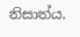නිසාත්ය.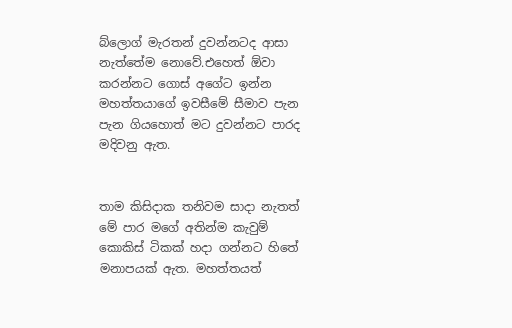බ්ලොග් මැරතන් දුවන්නටද ආසා නැත්තේම නොවේ.එහෙත් ඕවා කරන්නට ගොස් අගේට ඉන්න මහත්තයාගේ ඉවසීමේ සීමාව පැන පැන ගියහොත් මට දුවන්නට පාරද මදිවනු ඇත.


තාම කිසිදාක තනිවම සාදා නැතත් මේ පාර මගේ අතින්ම කැවුම් කොකිස් ටිකක් හදා ගන්නට හිතේ මනාපයක් ඇත. මහත්තයත්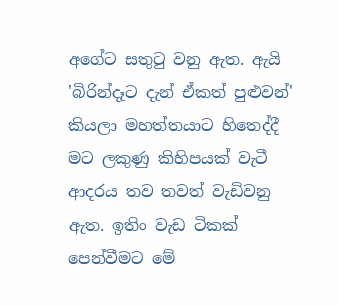අගේට සතුටු වනු ඇත. ඇයි 'බිරින්දෑට දැන් ඒකත් පුළුවන්' කියලා මහත්තයාට හිතෙද්දී මට ලකුණු කිහිපයක් වැටී ආදරය තව තවත් වැඩිවනු ඇත. ඉතිං වැඩ ටිකක් පෙන්වීමට මේ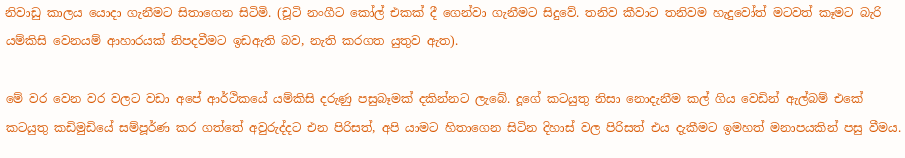නිවාඩු කාලය යොදා ගැනීමට සිතාගෙන සිටිමි. (චූටි නංගීට කෝල් එකක් දී ගෙන්වා ගැනීමට සිදුවේ. තනිව කීවාට තනිවම හැදුවෝත් මටවත් කෑමට බැරි යම්කිසි වෙනයම් ආහාරයක් නිපදවීමට ඉඩඇති බව, නැති කරගත යුතුව ඇත).

මේ වර වෙන වර වලට වඩා අපේ ආර්ථිකයේ යම්කිසි දරුණු පසුබෑමක් දකින්නට ලැබේ. දූගේ කටයුතු නිසා නොදැනීම කල් ගිය වෙඩින් ඇල්බම් එකේ කටයුතු කඩිමුඩියේ සම්පූර්ණ කර ගත්තේ අවුරුද්දට එන පිරිසත්, අපි යාමට හිතාගෙන සිටින දිහාස් වල පිරිසත් එය දැකීමට ඉමහත් මනාපයකින් පසු වීමය.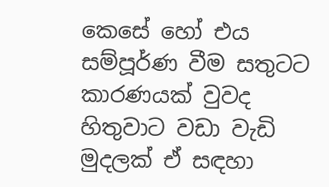කෙසේ හෝ එය සම්පූර්ණ වීම සතුටට කාරණයක් වුවද හිතුවාට වඩා වැඩි මුදලක් ඒ සඳහා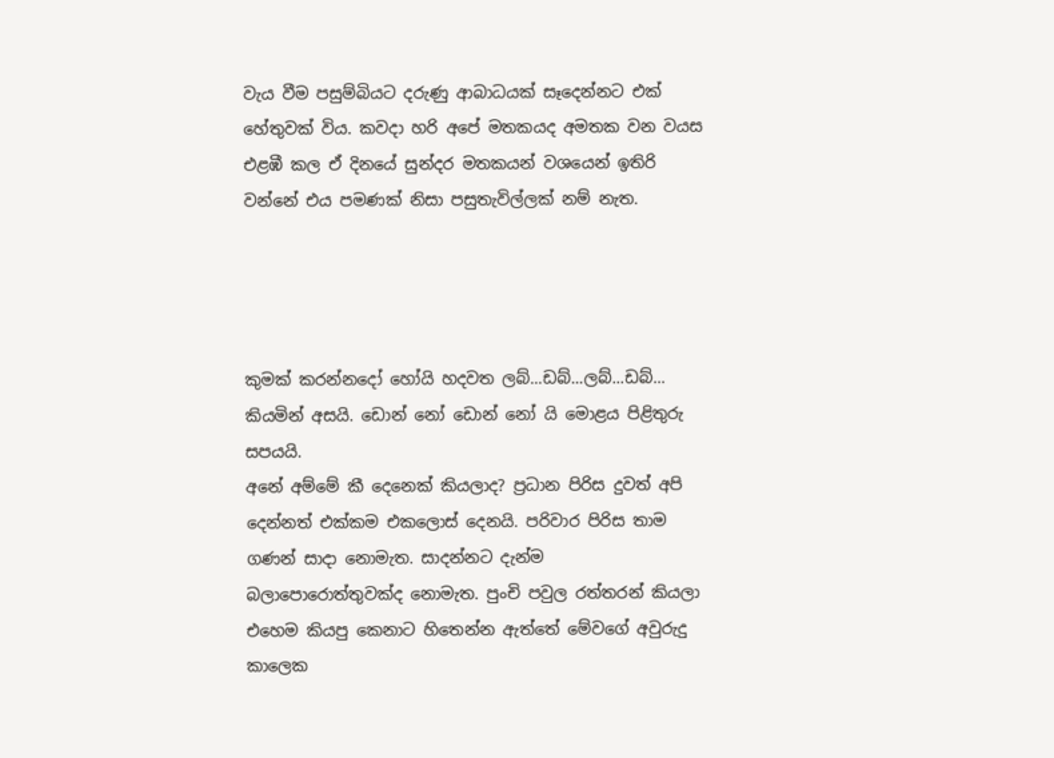වැය වීම පසුම්බියට දරුණු ආබාධයක් සෑදෙන්නට එක් හේතුවක් විය. කවදා හරි අපේ මතකයද අමතක වන වයස එළඹී කල ඒ දිනයේ සුන්දර මතකයන් වශයෙන් ඉතිරි වන්නේ එය පමණක් නිසා පසුතැවිල්ලක් නම් නැත.




කුමක් කරන්නදෝ හෝයි හදවත ලබ්...ඩබ්...ලබ්...ඩබ්... කියමින් අසයි. ඩොන් නෝ ඩොන් නෝ යි මොළය පිළිතුරු සපයයි.
අනේ අම්මේ කී දෙනෙක් කියලාද? ප්‍රධාන පිරිස දුවත් අපි දෙන්නත් එක්කම එකලොස් දෙනයි. පරිවාර පිරිස තාම ගණන් සාදා නොමැත. සාදන්නට දැන්ම බලාපොරොත්තුවක්ද නොමැත. පුංචි පවුල රත්තරන් කියලා එහෙම කියපු කෙනාට හිතෙන්න ඇත්තේ මේවගේ අවුරුදු කාලෙක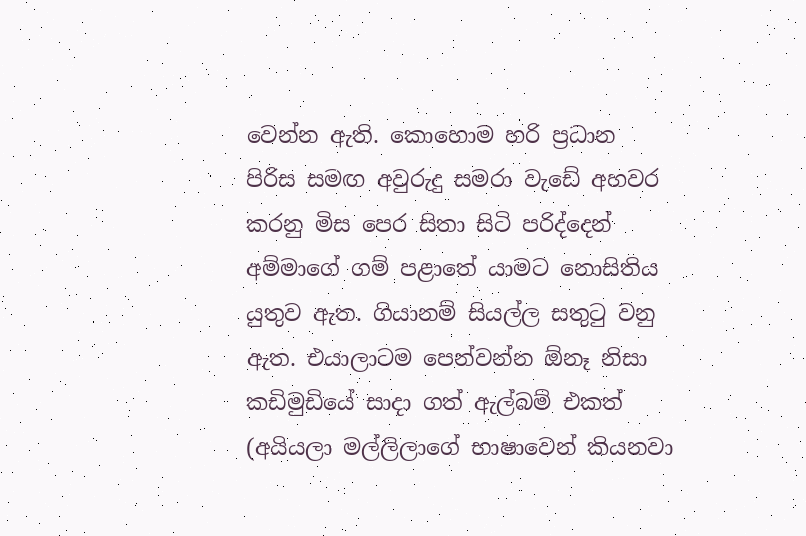වෙන්න ඇති. කොහොම හරි ප්‍රධාන පිරිස සමඟ අවුරුදු සමරා වැඩේ අහවර කරනු මිස පෙර සිතා සිටි පරිද්දෙන් අම්මාගේ ගම් පළාතේ යාමට නොසිතිය යුතුව ඇත. ගියානම් සියල්ල සතුටු වනු ඇත. එයාලාටම පෙන්වන්න ඕනෑ නිසා කඩිමුඩියේ සාදා ගත් ඇල්බම් එකත් (අයියලා මල්ලිලාගේ භාෂාවෙන් කියනවා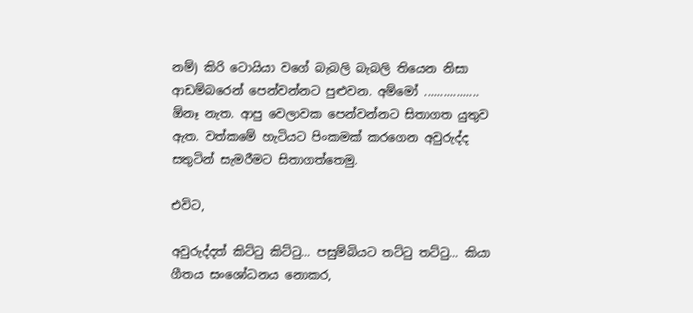නම්) කිරි ටොයියා වගේ බැබලි බැබලි තියෙන නිසා ආඩම්බරෙන් පෙන්වන්නට පුළුවන. අම්මෝ ................. ඕනෑ නැත. ආපු වෙලාවක පෙන්වන්නට සිතාගත යුතුව ඇත. වත්කමේ හැටියට පිංකමක් කරගෙන අවුරුද්ද සතුටින් සැමරීමට සිතාගත්තෙමු.

එවිට,

අවුරුද්දත් කිට්ටු කිට්ටු... පසුම්බියට තට්ටු තට්ටු... කියා ගීතය සංශෝධනය නොකර,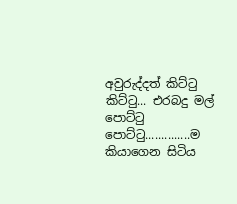අවුරුද්දත් කිට්ටු කිට්ටු... එරබදු මල් පොට්ටු පොට්ටු..............ම කියාගෙන සිටිය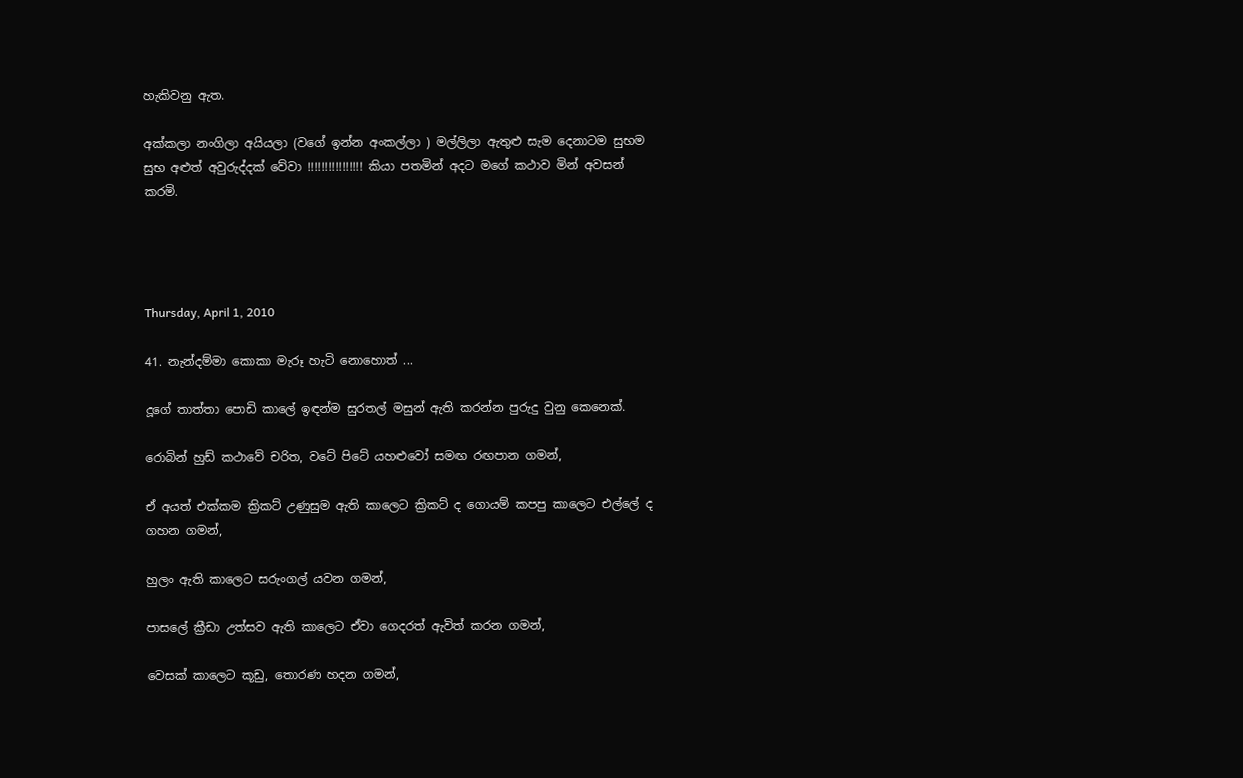හැකිවනු ඇත.

අක්කලා නංගිලා අයියලා (වගේ ඉන්න අංකල්ලා ) මල්ලිලා ඇතුළු සැම දෙනාටම සුභම සුභ අළුත් අවුරුද්දක් වේවා ‍!!!!!!!!!!!!!!!! කියා පතමින් අදට මගේ කථාව මින් අවසන් කරමි.




Thursday, April 1, 2010

41. නැන්දම්මා කොකා මැරූ හැටි නොහොත් ...

දූගේ තාත්තා පොඩි කාලේ ඉඳන්ම සුරතල් මසුන් ඇති කරන්න පුරුදු වුනු කෙනෙක්.

රොබින් හුඩ් කථාවේ චරිත, වටේ පිටේ යහළුවෝ සමඟ රඟපාන ගමන්,

ඒ අයත් එක්කම ක්‍රිකට් උණුසුම ඇති කාලෙට ක්‍රිකට් ද ගොයම් කපපු කාලෙට එල්ලේ ද ගහන ගමන්,

හුලං ඇති කාලෙට සරුංගල් යවන ගමන්,

පාසලේ ක්‍රීඩා උත්සව ඇති කාලෙට ඒවා ගෙදරත් ඇවිත් කරන ගමන්,

වෙසක් කාලෙට කූඩු, තොරණ හදන ගමන්,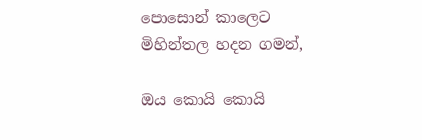පොසොන් කාලෙට මිහින්තල හදන ගමන්,

ඔය කොයි කොයි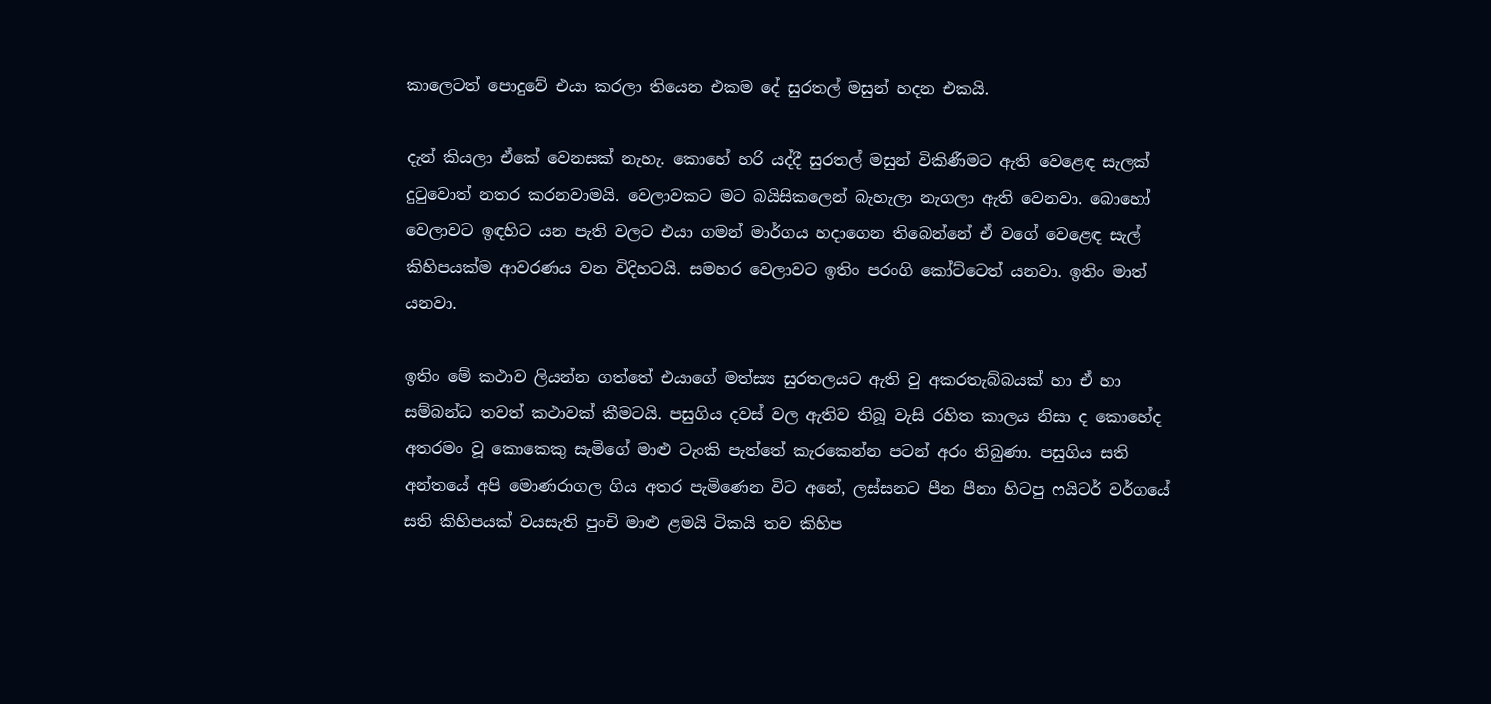කාලෙටත් පොදුවේ එයා කරලා තියෙන එකම දේ සුරතල් මසුන් හදන එකයි.

දැන් කියලා ඒකේ වෙනසක් නැහැ. කොහේ හරි යද්දී සුරතල් මසුන් විකිණීමට ඇති වෙළෙඳ සැලක් දුටුවොත් නතර කරනවාමයි. වෙලාවකට මට බයිසිකලෙන් බැහැලා නැගලා ඇති වෙනවා. බොහෝ වෙලාවට ඉඳහිට යන පැති වලට එයා ගමන් මාර්ගය හදාගෙන තිබෙන්නේ ඒ වගේ වෙළෙඳ සැල් කිහිපයක්ම ආවරණය වන විදිහටයි. සමහර වෙලාවට ඉතිං පරංගි කෝට්ටෙත් යනවා. ඉතිං මාත් යනවා.

ඉතිං මේ කථාව ලියන්න ගත්තේ එයාගේ මත්ස්‍ය සුරතලයට ඇති වු අකරතැබ්බයක් හා ඒ හා සම්බන්ධ තවත් කථාවක් කීමටයි. පසුගිය දවස් වල ඇතිව තිබූ වැසි රහිත කාලය නිසා ද කොහේද අතරමං වූ කොකෙකු සැමිගේ මාළු ටැංකි පැත්තේ කැරකෙන්න පටන් අරං තිබුණා. පසුගිය සති අන්තයේ අපි මොණරාගල ගිය අතර පැමිණෙන විට අනේ, ලස්සනට පීන පීනා හිටපු ෆයිටර් වර්ගයේ සති කිහිපයක් වයසැති පුංචි මාළු ළමයි ටිකයි තව කිහිප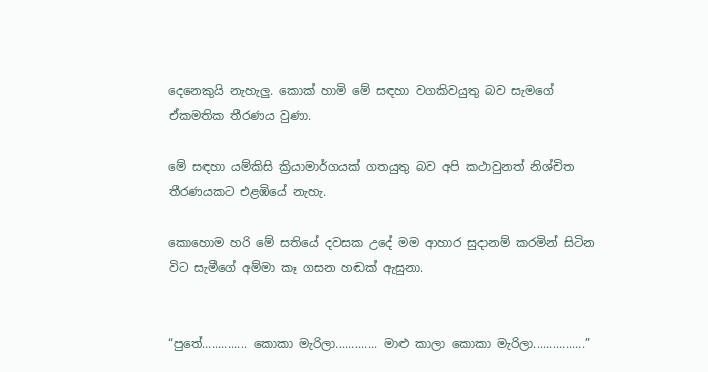දෙනෙකුයි නැහැලු. කොක් හාමි මේ සඳහා වගකිවයුතු බව සැමගේ ඒකමතික තීරණය වුණා.

මේ සඳහා යම්කිසි ක්‍රියාමාර්ගයක් ගතයුතු බව අපි කථාවුනත් නිශ්චිත තීරණයකට එළඹියේ නැහැ.

කොහොම හරි මේ සතියේ දවසක ‍උදේ මම ආහාර සුදානම් කරමින් සිටින විට සැමීගේ අම්මා කෑ ගසන හඬක් ඇසුනා.


“පුතේ.............. කොකා මැරිලා............. මාළු කාලා කොකා මැරිලා................”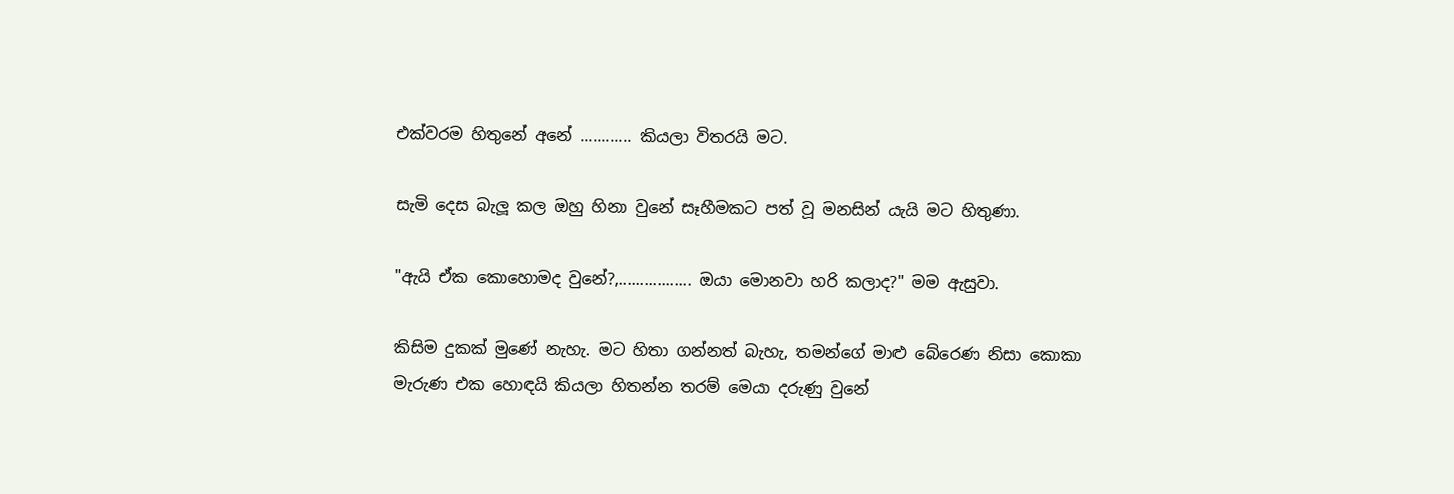එක්වරම හිතුනේ අනේ ............ කියලා විතරයි මට.

සැමි දෙස බැලූ කල ඔහු හිනා වුනේ සෑහීමකට පත් වූ මනසින් යැයි මට හිතුණා.

"ඇයි ඒක කොහොමද වුනේ?,................. ඔයා මොනවා හරි කලාද?" මම ඇසුවා.

කිසිම දුකක් මුණේ නැහැ. මට හිතා ගන්නත් බැහැ, තමන්ගේ මාළු බේරෙණ නිසා කොකා මැරුණ එක හොඳයි කියලා හිතන්න තරම් මෙයා දරුණු වුනේ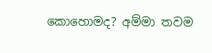කොහොමද? අම්මා තවම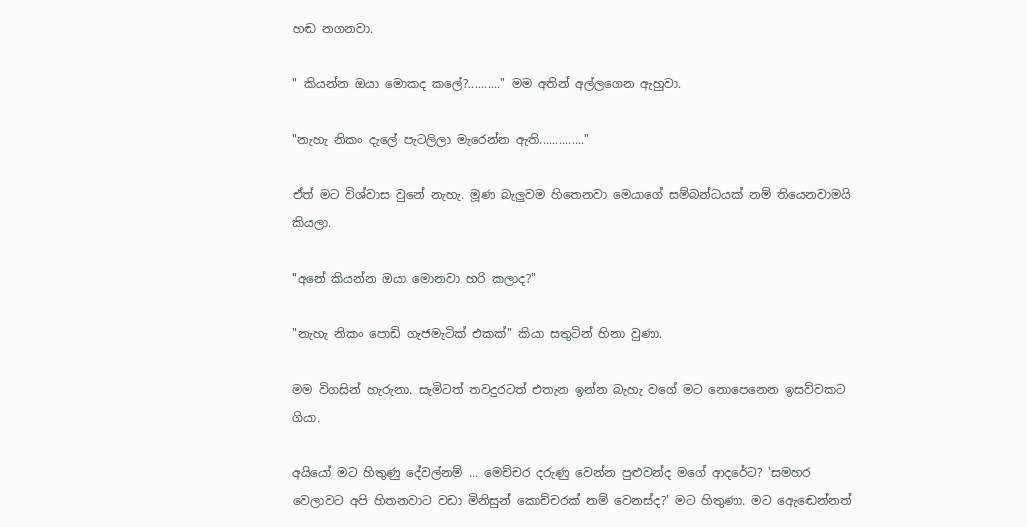හඬ නගනවා.

" කියන්න ඔයා මොකද කලේ?.........." මම අතින් අල්ලගෙන ඇහුවා.

"නැහැ නිකං දැලේ පැටලිලා මැරෙන්න ඇති.............."

ඒත් මට විශ්වාස වුනේ නැහැ. මූණ බැලුවම හිතෙනවා මෙයාගේ සම්බන්ධයක් නම් තියෙනවාමයි කියලා.

"අනේ කියන්න ඔයා මොනවා හරි කලාද?"

"නැහැ නිකං පොඩි ගැජමැටික් එකක්" කියා සතුටින් හිනා වුණා.

මම විගසින් හැරුනා. සැමිටත් තවදුරටත් එතැන ඉන්න බැහැ වගේ මට නොපෙනෙන ඉසව්වකට ගියා.

අයියෝ මට හිතුණු දේවල්නම් ... මෙච්චර දරුණු වෙන්න පුළුවන්ද මගේ ආදරේට? 'සමහර වෙලාවට අපි හිතනවාට වඩා මිනිසුන් ‍කොච්චරක් නම් වෙනස්ද?' මට හිතුණා. මට ඇ‍ෙඬෙන්නත්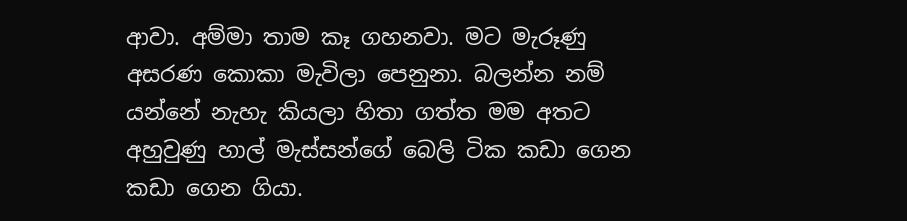ආවා. අම්මා තාම කෑ ගහනවා. මට මැරූණු අසරණ කොකා මැවිලා පෙනුනා. බලන්න නම් යන්නේ නැහැ කියලා හිතා ගත්ත මම අතට අහුවුණු හාල් මැස්සන්ගේ බෙලි ටික කඩා ගෙන කඩා ගෙන ගියා.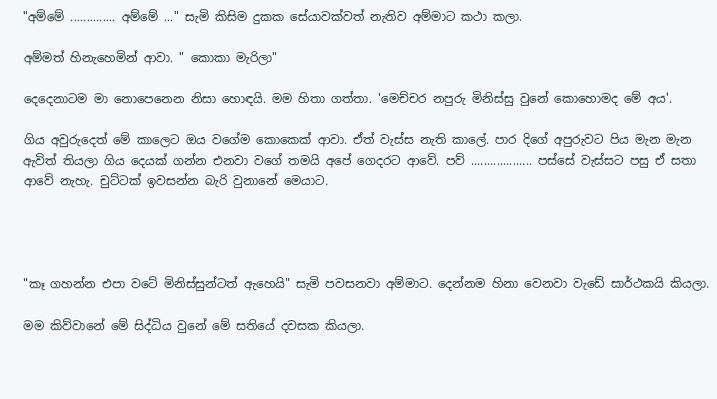"අම්මේ .............. අම්මේ ..." සැමි කිසිම දුකක සේයාවක්වත් නැතිව අම්මාට කථා කලා.

අම්මත් හිනැහෙමින් ආවා. " කොකා මැරිලා"

දෙදෙනාටම මා නොපෙනෙන නිසා හොඳයි. මම හිතා ගත්තා. 'මෙච්චර නපුරු මිනිස්සු වුනේ කොහොමද මේ අය'.

ගිය අවුරුදෙත් මේ කාලෙට ඔය වගේම කොකෙක් ආවා. ඒත් වැස්ස නැති කාලේ. පාර දිගේ අපුරුවට පිය මැන මැන ඇවිත් තියලා ගිය දෙයක් ගන්න එනවා වගේ තමයි අපේ ගෙදරට ආවේ. පව් ................... පස්සේ වැස්සට පසු ඒ සතා ආවේ නැහැ. චුට්ටක් ඉවසන්න බැරි වුනානේ මෙයාට.




"කෑ ගහන්න එපා වටේ මිනිස්සුන්ටත් ඇහෙයි" සැමි පවසනවා අම්මාට. දෙන්නම හිනා වෙනවා වැඩේ සාර්ථකයි කියලා.

මම කිව්වානේ මේ සිද්ධිය වුනේ මේ සතියේ දවසක කියලා.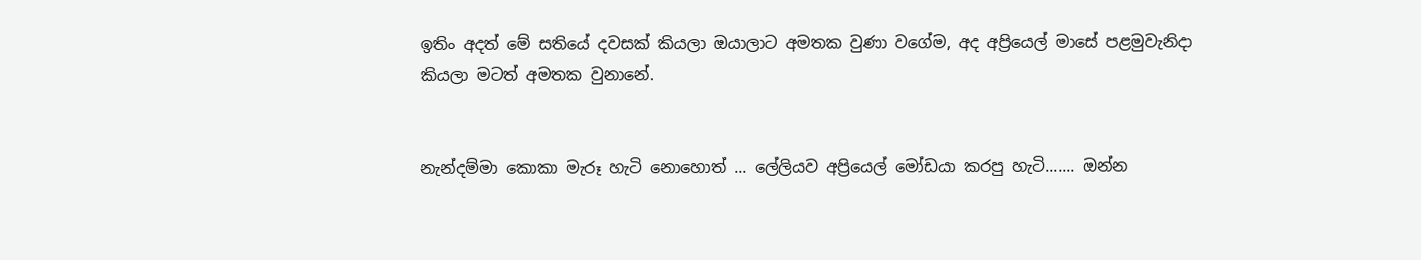ඉතිං අදත් මේ සතියේ දවසක් කියලා ඔයාලාට අමතක වුණා වගේම, අද අප්‍රියෙල් මාසේ පළමුවැනිදා කියලා මටත් අමතක වුනානේ.


නැන්දම්මා කොකා මැරූ හැටි නොහොත් ... ලේලියව අප්‍රියෙල් මෝඩයා කරපු හැටි....... ඔන්න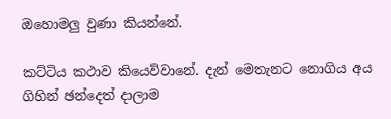ඔහොමලු වුණා කියන්නේ.

කට්ටිය කථාව කියෙව්වානේ. දැන් මෙතැනට නොගිය අය ගිහින් ඡන්දෙත් දාලාම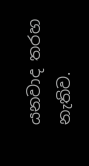යනවාද තරහ නැතිව.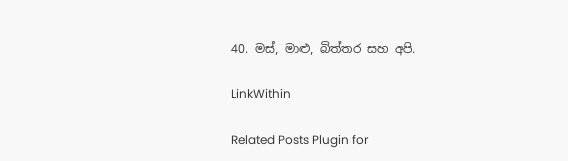40. මස්, මාළු, බිත්තර සහ අපි.

LinkWithin

Related Posts Plugin for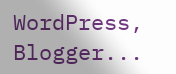WordPress, Blogger...